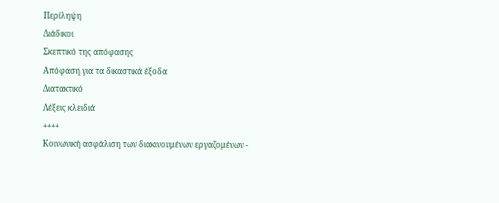Περίληψη
Διάδικοι
Σκεπτικό της απόφασης
Απόφαση για τα δικαστικά έξοδα
Διατακτικό
Λέξεις κλειδιά
++++
Κοινωνική ασφάλιση των διακινουμένων εργαζομένων -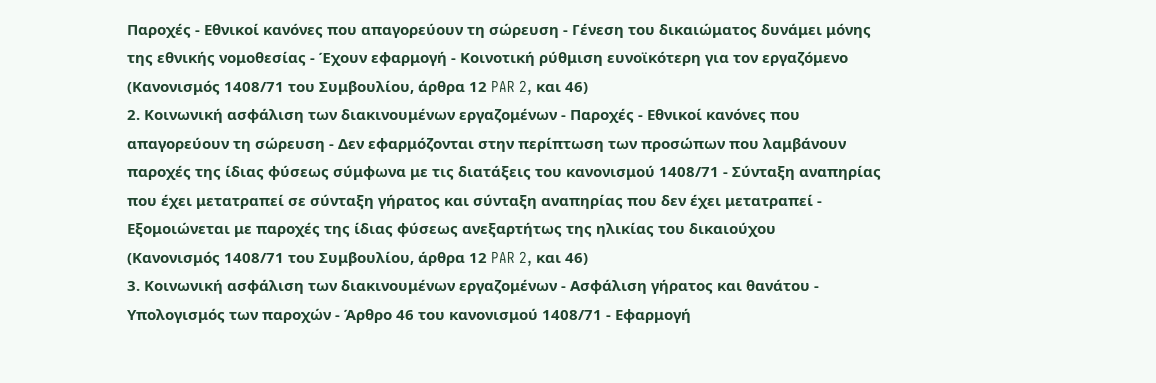Παροχές - Εθνικοί κανόνες που απαγορεύουν τη σώρευση - Γένεση του δικαιώματος δυνάμει μόνης της εθνικής νομοθεσίας - Έχουν εφαρμογή - Κοινοτική ρύθμιση ευνοϊκότερη για τον εργαζόμενο
(Κανονισμός 1408/71 του Συμβουλίου, άρθρα 12 PAR 2, και 46)
2. Κοινωνική ασφάλιση των διακινουμένων εργαζομένων - Παροχές - Εθνικοί κανόνες που απαγορεύουν τη σώρευση - Δεν εφαρμόζονται στην περίπτωση των προσώπων που λαμβάνουν παροχές της ίδιας φύσεως σύμφωνα με τις διατάξεις του κανονισμού 1408/71 - Σύνταξη αναπηρίας που έχει μετατραπεί σε σύνταξη γήρατος και σύνταξη αναπηρίας που δεν έχει μετατραπεί - Εξομοιώνεται με παροχές της ίδιας φύσεως ανεξαρτήτως της ηλικίας του δικαιούχου
(Κανονισμός 1408/71 του Συμβουλίου, άρθρα 12 PAR 2, και 46)
3. Κοινωνική ασφάλιση των διακινουμένων εργαζομένων - Ασφάλιση γήρατος και θανάτου - Υπολογισμός των παροχών - Άρθρο 46 του κανονισμού 1408/71 - Εφαρμογή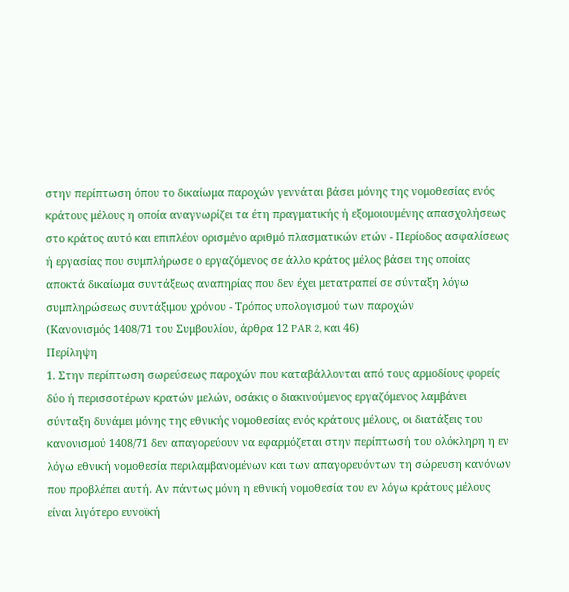στην περίπτωση όπου το δικαίωμα παροχών γεννάται βάσει μόνης της νομοθεσίας ενός κράτους μέλους η οποία αναγνωρίζει τα έτη πραγματικής ή εξομοιουμένης απασχολήσεως στο κράτος αυτό και επιπλέον ορισμένο αριθμό πλασματικών ετών - Περίοδος ασφαλίσεως ή εργασίας που συμπλήρωσε ο εργαζόμενος σε άλλο κράτος μέλος βάσει της οποίας αποκτά δικαίωμα συντάξεως αναπηρίας που δεν έχει μετατραπεί σε σύνταξη λόγω συμπληρώσεως συντάξιμου χρόνου - Τρόπος υπολογισμού των παροχών
(Κανονισμός 1408/71 του Συμβουλίου, άρθρα 12 PAR 2, και 46)
Περίληψη
1. Στην περίπτωση σωρεύσεως παροχών που καταβάλλονται από τους αρμοδίους φορείς δύο ή περισσοτέρων κρατών μελών, οσάκις ο διακινούμενος εργαζόμενος λαμβάνει σύνταξη δυνάμει μόνης της εθνικής νομοθεσίας ενός κράτους μέλους, οι διατάξεις του κανονισμού 1408/71 δεν απαγορεύουν να εφαρμόζεται στην περίπτωσή του ολόκληρη η εν λόγω εθνική νομοθεσία περιλαμβανομένων και των απαγορευόντων τη σώρευση κανόνων που προβλέπει αυτή. Αν πάντως μόνη η εθνική νομοθεσία του εν λόγω κράτους μέλους είναι λιγότερο ευνοϊκή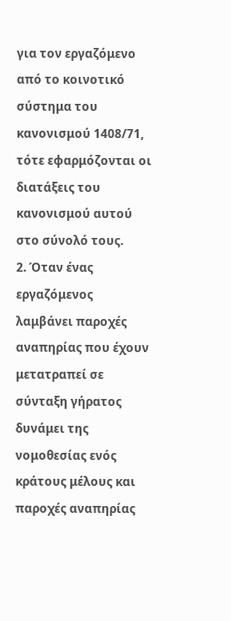για τον εργαζόμενο από το κοινοτικό σύστημα του κανονισμού 1408/71, τότε εφαρμόζονται οι διατάξεις του κανονισμού αυτού στο σύνολό τους.
2. Όταν ένας εργαζόμενος λαμβάνει παροχές αναπηρίας που έχουν μετατραπεί σε σύνταξη γήρατος δυνάμει της νομοθεσίας ενός κράτους μέλους και παροχές αναπηρίας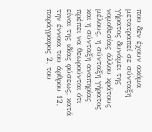που δεν έχουν ακόμα μετατραπεί σε σύνταξη γήρατος δυνάμει της νομοθεσίας άλλου κράτους μέλους, η σύνταξη γήρατος και η σύνταξη αναπηρίας πρέπει να θεωρούνται ότι είναι της ιδίας φύσεως, κατά την έννοια του άρθρου 12, παράγραφος 2, του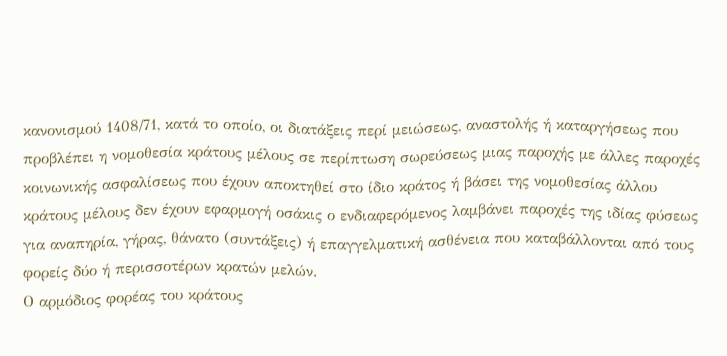κανονισμού 1408/71, κατά το οποίο, οι διατάξεις περί μειώσεως, αναστολής ή καταργήσεως που προβλέπει η νομοθεσία κράτους μέλους σε περίπτωση σωρεύσεως μιας παροχής με άλλες παροχές κοινωνικής ασφαλίσεως που έχουν αποκτηθεί στο ίδιο κράτος ή βάσει της νομοθεσίας άλλου κράτους μέλους δεν έχουν εφαρμογή οσάκις ο ενδιαφερόμενος λαμβάνει παροχές της ιδίας φύσεως για αναπηρία, γήρας, θάνατο (συντάξεις) ή επαγγελματική ασθένεια που καταβάλλονται από τους φορείς δύο ή περισσοτέρων κρατών μελών.
Ο αρμόδιος φορέας του κράτους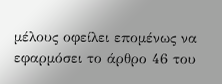μέλους οφείλει επομένως να εφαρμόσει το άρθρο 46 του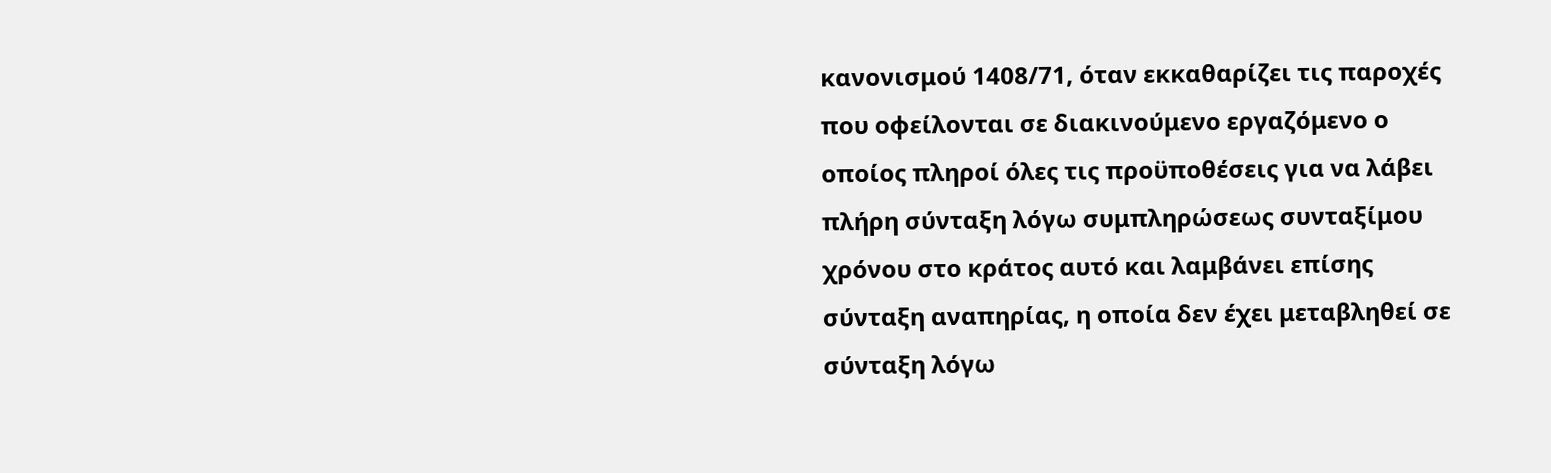κανονισμού 1408/71, όταν εκκαθαρίζει τις παροχές που οφείλονται σε διακινούμενο εργαζόμενο ο οποίος πληροί όλες τις προϋποθέσεις για να λάβει πλήρη σύνταξη λόγω συμπληρώσεως συνταξίμου χρόνου στο κράτος αυτό και λαμβάνει επίσης σύνταξη αναπηρίας, η οποία δεν έχει μεταβληθεί σε σύνταξη λόγω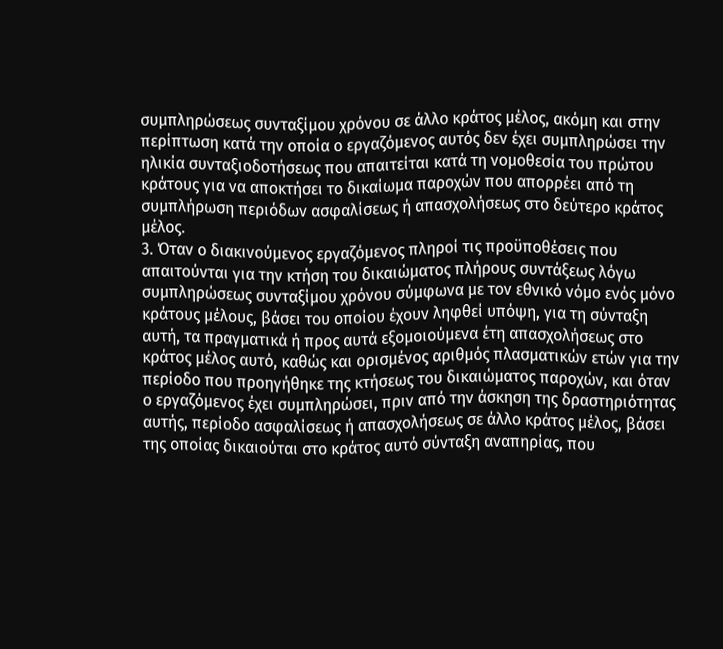συμπληρώσεως συνταξίμου χρόνου σε άλλο κράτος μέλος, ακόμη και στην περίπτωση κατά την οποία ο εργαζόμενος αυτός δεν έχει συμπληρώσει την ηλικία συνταξιοδοτήσεως που απαιτείται κατά τη νομοθεσία του πρώτου κράτους για να αποκτήσει το δικαίωμα παροχών που απορρέει από τη συμπλήρωση περιόδων ασφαλίσεως ή απασχολήσεως στο δεύτερο κράτος μέλος.
3. Όταν ο διακινούμενος εργαζόμενος πληροί τις προϋποθέσεις που απαιτούνται για την κτήση του δικαιώματος πλήρους συντάξεως λόγω συμπληρώσεως συνταξίμου χρόνου σύμφωνα με τον εθνικό νόμο ενός μόνο κράτους μέλους, βάσει του οποίου έχουν ληφθεί υπόψη, για τη σύνταξη αυτή, τα πραγματικά ή προς αυτά εξομοιούμενα έτη απασχολήσεως στο κράτος μέλος αυτό, καθώς και ορισμένος αριθμός πλασματικών ετών για την περίοδο που προηγήθηκε της κτήσεως του δικαιώματος παροχών, και όταν ο εργαζόμενος έχει συμπληρώσει, πριν από την άσκηση της δραστηριότητας αυτής, περίοδο ασφαλίσεως ή απασχολήσεως σε άλλο κράτος μέλος, βάσει της οποίας δικαιούται στο κράτος αυτό σύνταξη αναπηρίας, που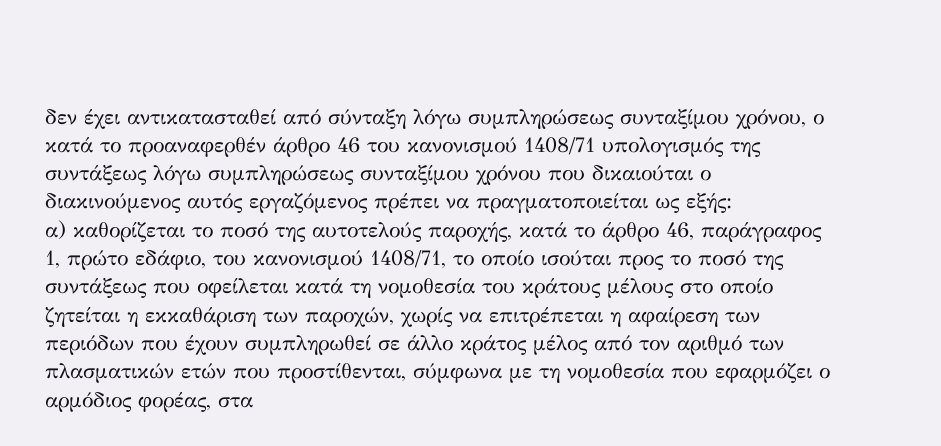δεν έχει αντικατασταθεί από σύνταξη λόγω συμπληρώσεως συνταξίμου χρόνου, ο κατά το προαναφερθέν άρθρο 46 του κανονισμού 1408/71 υπολογισμός της συντάξεως λόγω συμπληρώσεως συνταξίμου χρόνου που δικαιούται ο διακινούμενος αυτός εργαζόμενος πρέπει να πραγματοποιείται ως εξής:
α) καθορίζεται το ποσό της αυτοτελούς παροχής, κατά το άρθρο 46, παράγραφος 1, πρώτο εδάφιο, του κανονισμού 1408/71, το οποίο ισούται προς το ποσό της συντάξεως που οφείλεται κατά τη νομοθεσία του κράτους μέλους στο οποίο ζητείται η εκκαθάριση των παροχών, χωρίς να επιτρέπεται η αφαίρεση των περιόδων που έχουν συμπληρωθεί σε άλλο κράτος μέλος από τον αριθμό των πλασματικών ετών που προστίθενται, σύμφωνα με τη νομοθεσία που εφαρμόζει ο αρμόδιος φορέας, στα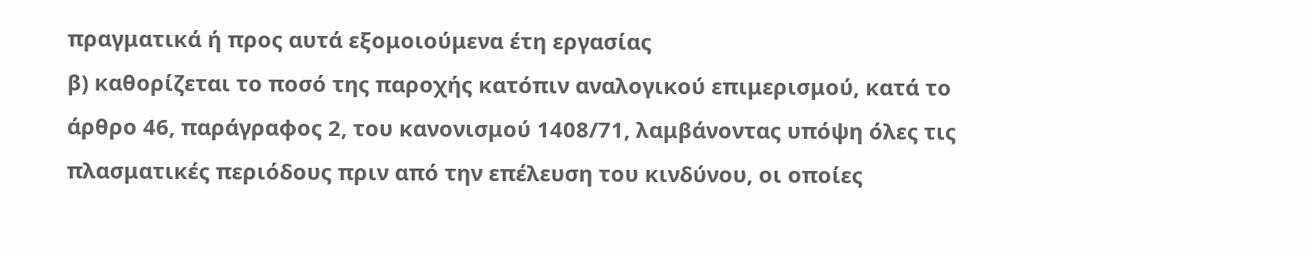πραγματικά ή προς αυτά εξομοιούμενα έτη εργασίας
β) καθορίζεται το ποσό της παροχής κατόπιν αναλογικού επιμερισμού, κατά το άρθρο 46, παράγραφος 2, του κανονισμού 1408/71, λαμβάνοντας υπόψη όλες τις πλασματικές περιόδους πριν από την επέλευση του κινδύνου, οι οποίες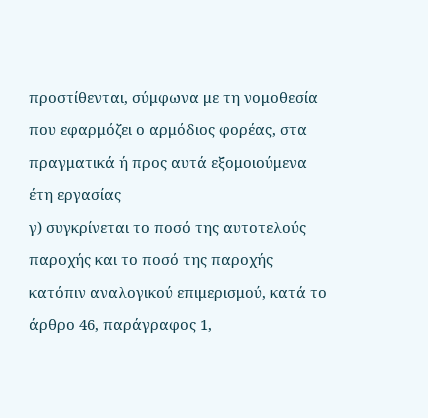προστίθενται, σύμφωνα με τη νομοθεσία που εφαρμόζει ο αρμόδιος φορέας, στα πραγματικά ή προς αυτά εξομοιούμενα έτη εργασίας
γ) συγκρίνεται το ποσό της αυτοτελούς παροχής και το ποσό της παροχής κατόπιν αναλογικού επιμερισμού, κατά το άρθρο 46, παράγραφος 1,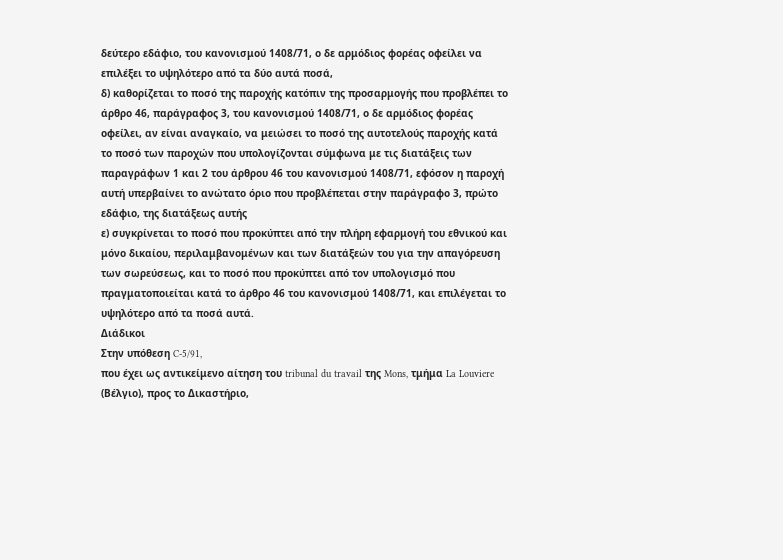δεύτερο εδάφιο, του κανονισμού 1408/71, ο δε αρμόδιος φορέας οφείλει να επιλέξει το υψηλότερο από τα δύο αυτά ποσά,
δ) καθορίζεται το ποσό της παροχής κατόπιν της προσαρμογής που προβλέπει το άρθρο 46, παράγραφος 3, του κανονισμού 1408/71, ο δε αρμόδιος φορέας οφείλει, αν είναι αναγκαίο, να μειώσει το ποσό της αυτοτελούς παροχής κατά το ποσό των παροχών που υπολογίζονται σύμφωνα με τις διατάξεις των παραγράφων 1 και 2 του άρθρου 46 του κανονισμού 1408/71, εφόσον η παροχή αυτή υπερβαίνει το ανώτατο όριο που προβλέπεται στην παράγραφο 3, πρώτο εδάφιο, της διατάξεως αυτής
ε) συγκρίνεται το ποσό που προκύπτει από την πλήρη εφαρμογή του εθνικού και μόνο δικαίου, περιλαμβανομένων και των διατάξεών του για την απαγόρευση των σωρεύσεως, και το ποσό που προκύπτει από τον υπολογισμό που πραγματοποιείται κατά το άρθρο 46 του κανονισμού 1408/71, και επιλέγεται το υψηλότερο από τα ποσά αυτά.
Διάδικοι
Στην υπόθεση C-5/91,
που έχει ως αντικείμενο αίτηση του tribunal du travail της Mons, τμήμα La Louviere (Βέλγιο), προς το Δικαστήριο,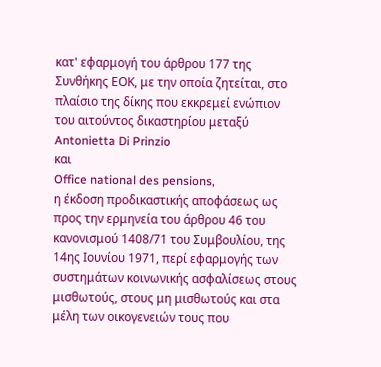κατ' εφαρμογή του άρθρου 177 της Συνθήκης ΕΟΚ, με την οποία ζητείται, στο πλαίσιο της δίκης που εκκρεμεί ενώπιον του αιτούντος δικαστηρίου μεταξύ
Antonietta Di Prinzio
και
Office national des pensions,
η έκδοση προδικαστικής αποφάσεως ως προς την ερμηνεία του άρθρου 46 του κανονισμού 1408/71 του Συμβουλίου, της 14ης Ιουνίου 1971, περί εφαρμογής των συστημάτων κοινωνικής ασφαλίσεως στους μισθωτούς, στους μη μισθωτούς και στα μέλη των οικογενειών τους που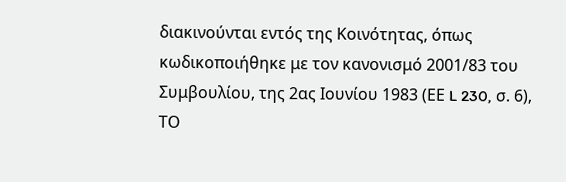διακινούνται εντός της Κοινότητας, όπως κωδικοποιήθηκε με τον κανονισμό 2001/83 του Συμβουλίου, της 2ας Ιουνίου 1983 (ΕΕ L 230, σ. 6),
ΤΟ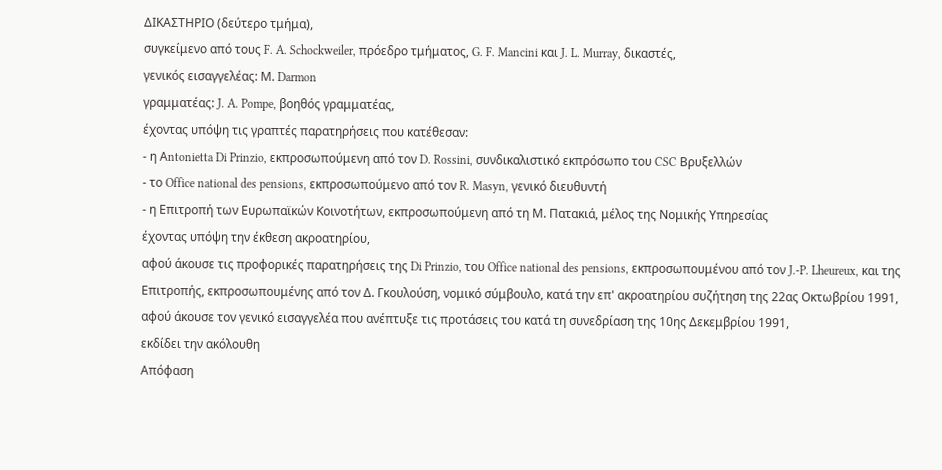ΔΙΚΑΣΤΗΡΙΟ (δεύτερο τμήμα),
συγκείμενο από τους F. A. Schockweiler, πρόεδρο τμήματος, G. F. Mancini και J. L. Murray, δικαστές,
γενικός εισαγγελέας: Μ. Darmon
γραμματέας: J. A. Pompe, βοηθός γραμματέας,
έχοντας υπόψη τις γραπτές παρατηρήσεις που κατέθεσαν:
- η Αntonietta Di Prinzio, εκπροσωπούμενη από τον D. Rossini, συνδικαλιστικό εκπρόσωπο του CSC Βρυξελλών
- το Office national des pensions, εκπροσωπούμενο από τον R. Masyn, γενικό διευθυντή
- η Επιτροπή των Ευρωπαϊκών Κοινοτήτων, εκπροσωπούμενη από τη Μ. Πατακιά, μέλος της Νομικής Υπηρεσίας
έχοντας υπόψη την έκθεση ακροατηρίου,
αφού άκουσε τις προφορικές παρατηρήσεις της Di Prinzio, του Office national des pensions, εκπροσωπουμένου από τον J.-P. Lheureux, και της Επιτροπής, εκπροσωπουμένης από τον Δ. Γκουλούση, νομικό σύμβουλο, κατά την επ' ακροατηρίου συζήτηση της 22ας Οκτωβρίου 1991,
αφού άκουσε τον γενικό εισαγγελέα που ανέπτυξε τις προτάσεις του κατά τη συνεδρίαση της 10ης Δεκεμβρίου 1991,
εκδίδει την ακόλουθη
Απόφαση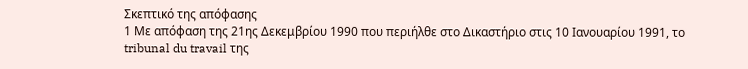Σκεπτικό της απόφασης
1 Με απόφαση της 21ης Δεκεμβρίου 1990 που περιήλθε στο Δικαστήριο στις 10 Ιανουαρίου 1991, το tribunal du travail της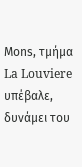Μοns, τμήμα La Louviere υπέβαλε, δυνάμει του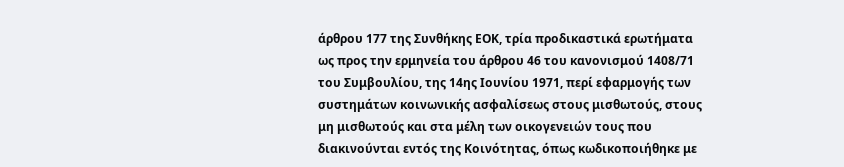άρθρου 177 της Συνθήκης ΕΟΚ, τρία προδικαστικά ερωτήματα ως προς την ερμηνεία του άρθρου 46 του κανονισμού 1408/71 του Συμβουλίου, της 14ης Ιουνίου 1971, περί εφαρμογής των συστημάτων κοινωνικής ασφαλίσεως στους μισθωτούς, στους μη μισθωτούς και στα μέλη των οικογενειών τους που διακινούνται εντός της Κοινότητας, όπως κωδικοποιήθηκε με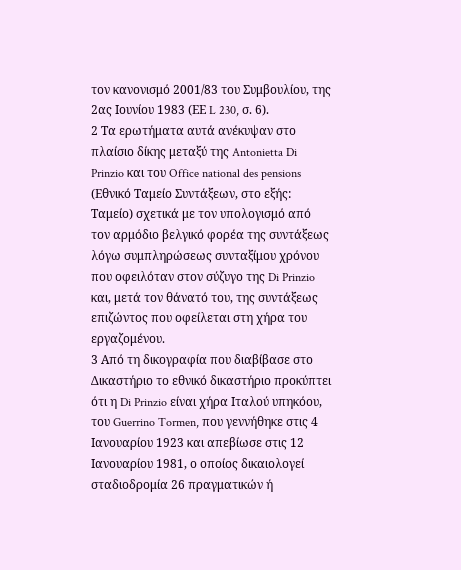τον κανονισμό 2001/83 του Συμβουλίου, της 2ας Ιουνίου 1983 (ΕΕ L 230, σ. 6).
2 Τα ερωτήματα αυτά ανέκυψαν στο πλαίσιο δίκης μεταξύ της Antonietta Di Prinzio και του Office national des pensions (Εθνικό Ταμείο Συντάξεων, στο εξής: Ταμείο) σχετικά με τον υπολογισμό από τον αρμόδιο βελγικό φορέα της συντάξεως λόγω συμπληρώσεως συνταξίμου χρόνου που οφειλόταν στον σύζυγο της Di Prinzio και, μετά τον θάνατό του, της συντάξεως επιζώντος που οφείλεται στη χήρα του εργαζομένου.
3 Από τη δικογραφία που διαβίβασε στο Δικαστήριο το εθνικό δικαστήριο προκύπτει ότι η Di Prinzio είναι χήρα Ιταλού υπηκόου, του Guerrino Tormen, που γεννήθηκε στις 4 Ιανουαρίου 1923 και απεβίωσε στις 12 Ιανουαρίου 1981, ο οποίος δικαιολογεί σταδιοδρομία 26 πραγματικών ή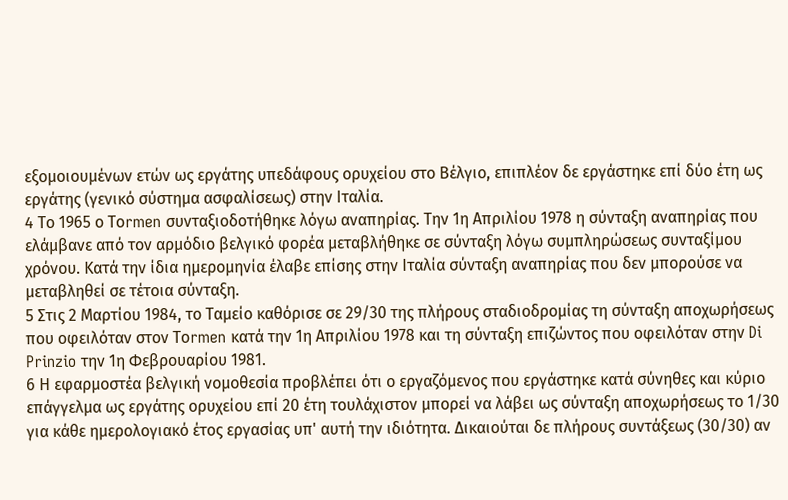εξομοιουμένων ετών ως εργάτης υπεδάφους ορυχείου στο Βέλγιο, επιπλέον δε εργάστηκε επί δύο έτη ως εργάτης (γενικό σύστημα ασφαλίσεως) στην Ιταλία.
4 Το 1965 ο Τοrmen συνταξιοδοτήθηκε λόγω αναπηρίας. Την 1η Απριλίου 1978 η σύνταξη αναπηρίας που ελάμβανε από τον αρμόδιο βελγικό φορέα μεταβλήθηκε σε σύνταξη λόγω συμπληρώσεως συνταξίμου χρόνου. Κατά την ίδια ημερομηνία έλαβε επίσης στην Ιταλία σύνταξη αναπηρίας που δεν μπορούσε να μεταβληθεί σε τέτοια σύνταξη.
5 Στις 2 Μαρτίου 1984, το Ταμείο καθόρισε σε 29/30 της πλήρους σταδιοδρομίας τη σύνταξη αποχωρήσεως που οφειλόταν στον Τοrmen κατά την 1η Απριλίου 1978 και τη σύνταξη επιζώντος που οφειλόταν στην Di Prinzio την 1η Φεβρουαρίου 1981.
6 Η εφαρμοστέα βελγική νομοθεσία προβλέπει ότι ο εργαζόμενος που εργάστηκε κατά σύνηθες και κύριο επάγγελμα ως εργάτης ορυχείου επί 20 έτη τουλάχιστον μπορεί να λάβει ως σύνταξη αποχωρήσεως το 1/30 για κάθε ημερολογιακό έτος εργασίας υπ' αυτή την ιδιότητα. Δικαιούται δε πλήρους συντάξεως (30/30) αν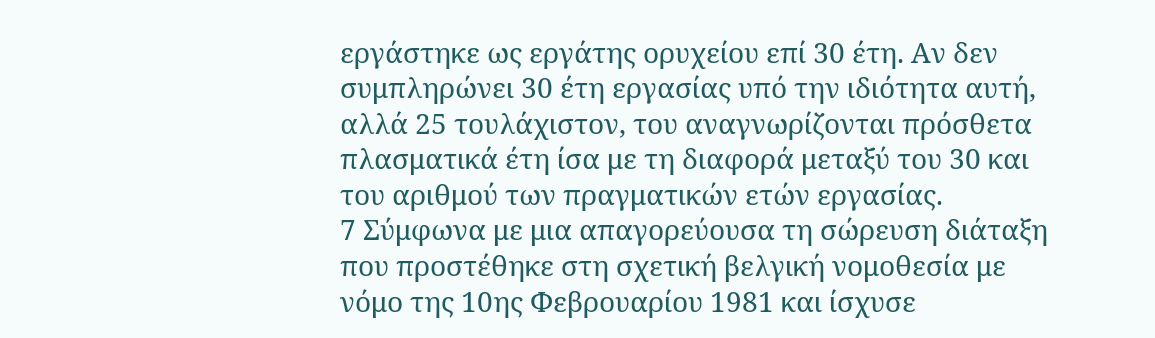εργάστηκε ως εργάτης ορυχείου επί 30 έτη. Αν δεν συμπληρώνει 30 έτη εργασίας υπό την ιδιότητα αυτή, αλλά 25 τουλάχιστον, του αναγνωρίζονται πρόσθετα πλασματικά έτη ίσα με τη διαφορά μεταξύ του 30 και του αριθμού των πραγματικών ετών εργασίας.
7 Σύμφωνα με μια απαγορεύουσα τη σώρευση διάταξη που προστέθηκε στη σχετική βελγική νομοθεσία με νόμο της 10ης Φεβρουαρίου 1981 και ίσχυσε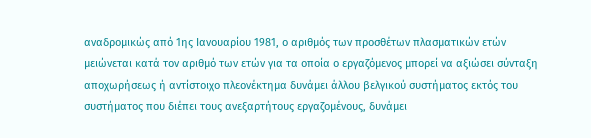αναδρομικώς από 1ης Ιανουαρίου 1981, ο αριθμός των προσθέτων πλασματικών ετών μειώνεται κατά τον αριθμό των ετών για τα οποία ο εργαζόμενος μπορεί να αξιώσει σύνταξη αποχωρήσεως ή αντίστοιχο πλεονέκτημα δυνάμει άλλου βελγικού συστήματος εκτός του συστήματος που διέπει τους ανεξαρτήτους εργαζομένους, δυνάμει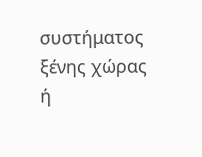συστήματος ξένης χώρας ή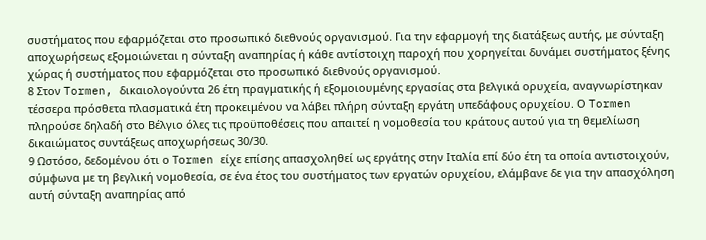συστήματος που εφαρμόζεται στο προσωπικό διεθνούς οργανισμού. Για την εφαρμογή της διατάξεως αυτής, με σύνταξη αποχωρήσεως εξομοιώνεται η σύνταξη αναπηρίας ή κάθε αντίστοιχη παροχή που χορηγείται δυνάμει συστήματος ξένης χώρας ή συστήματος που εφαρμόζεται στο προσωπικό διεθνούς οργανισμού.
8 Στον Tormen, δικαιολογούντα 26 έτη πραγματικής ή εξομοιουμένης εργασίας στα βελγικά ορυχεία, αναγνωρίστηκαν τέσσερα πρόσθετα πλασματικά έτη προκειμένου να λάβει πλήρη σύνταξη εργάτη υπεδάφους ορυχείου. Ο Tormen πληρούσε δηλαδή στο Βέλγιο όλες τις προϋποθέσεις που απαιτεί η νομοθεσία του κράτους αυτού για τη θεμελίωση δικαιώματος συντάξεως αποχωρήσεως 30/30.
9 Ωστόσο, δεδομένου ότι ο Τοrmen είχε επίσης απασχοληθεί ως εργάτης στην Ιταλία επί δύο έτη τα οποία αντιστοιχούν, σύμφωνα με τη βεγλική νομοθεσία, σε ένα έτος του συστήματος των εργατών ορυχείου, ελάμβανε δε για την απασχόληση αυτή σύνταξη αναπηρίας από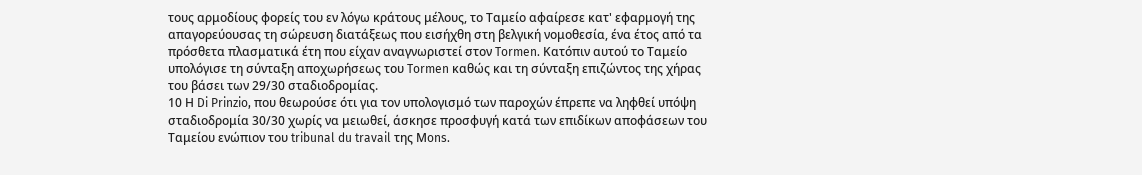τους αρμοδίους φορείς του εν λόγω κράτους μέλους, το Ταμείο αφαίρεσε κατ' εφαρμογή της απαγορεύουσας τη σώρευση διατάξεως που εισήχθη στη βελγική νομοθεσία, ένα έτος από τα πρόσθετα πλασματικά έτη που είχαν αναγνωριστεί στον Tormen. Κατόπιν αυτού το Ταμείο υπολόγισε τη σύνταξη αποχωρήσεως του Tormen καθώς και τη σύνταξη επιζώντος της χήρας του βάσει των 29/30 σταδιοδρομίας.
10 Η Di Prinzio, που θεωρούσε ότι για τον υπολογισμό των παροχών έπρεπε να ληφθεί υπόψη σταδιοδρομία 30/30 χωρίς να μειωθεί, άσκησε προσφυγή κατά των επιδίκων αποφάσεων του Ταμείου ενώπιον του tribunal du travail της Μons.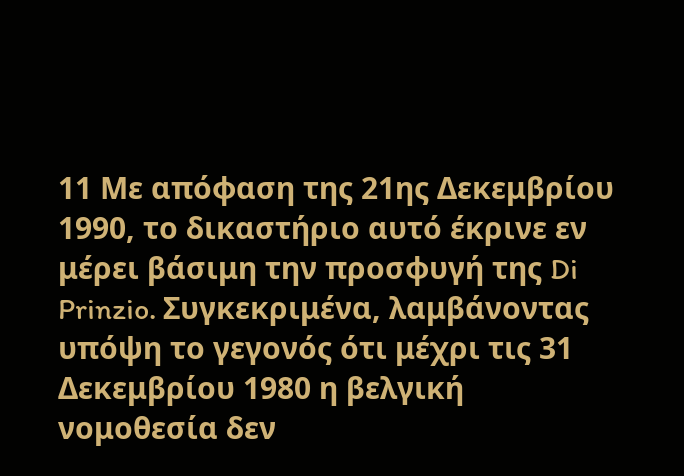11 Με απόφαση της 21ης Δεκεμβρίου 1990, το δικαστήριο αυτό έκρινε εν μέρει βάσιμη την προσφυγή της Di Prinzio. Συγκεκριμένα, λαμβάνοντας υπόψη το γεγονός ότι μέχρι τις 31 Δεκεμβρίου 1980 η βελγική νομοθεσία δεν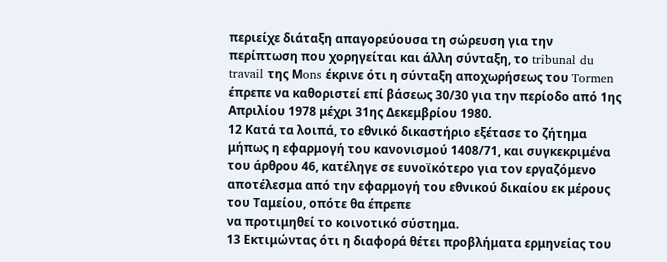περιείχε διάταξη απαγορεύουσα τη σώρευση για την περίπτωση που χορηγείται και άλλη σύνταξη, το tribunal du travail της Μons έκρινε ότι η σύνταξη αποχωρήσεως του Tormen έπρεπε να καθοριστεί επί βάσεως 30/30 για την περίοδο από 1ης Απριλίου 1978 μέχρι 31ης Δεκεμβρίου 1980.
12 Κατά τα λοιπά, το εθνικό δικαστήριο εξέτασε το ζήτημα μήπως η εφαρμογή του κανονισμού 1408/71, και συγκεκριμένα του άρθρου 46, κατέληγε σε ευνοϊκότερο για τον εργαζόμενο αποτέλεσμα από την εφαρμογή του εθνικού δικαίου εκ μέρους του Ταμείου, οπότε θα έπρεπε
να προτιμηθεί το κοινοτικό σύστημα.
13 Εκτιμώντας ότι η διαφορά θέτει προβλήματα ερμηνείας του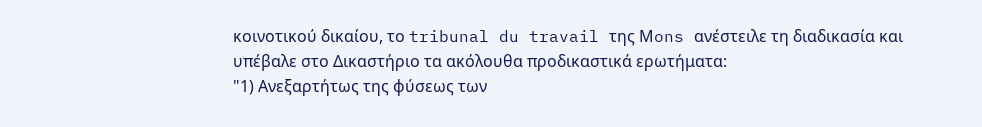κοινοτικού δικαίου, το tribunal du travail της Μons ανέστειλε τη διαδικασία και υπέβαλε στο Δικαστήριο τα ακόλουθα προδικαστικά ερωτήματα:
"1) Ανεξαρτήτως της φύσεως των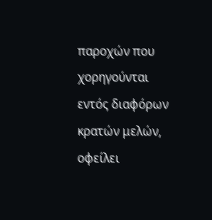παροχών που χορηγούνται εντός διαφόρων κρατών μελών, οφείλει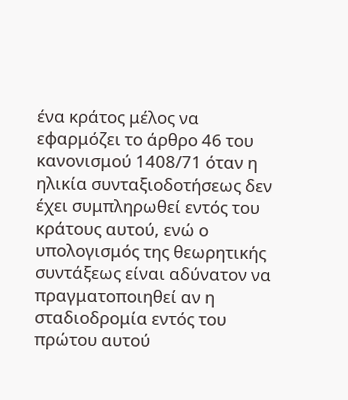ένα κράτος μέλος να εφαρμόζει το άρθρο 46 του κανονισμού 1408/71 όταν η ηλικία συνταξιοδοτήσεως δεν έχει συμπληρωθεί εντός του κράτους αυτού, ενώ ο υπολογισμός της θεωρητικής συντάξεως είναι αδύνατον να πραγματοποιηθεί αν η σταδιοδρομία εντός του πρώτου αυτού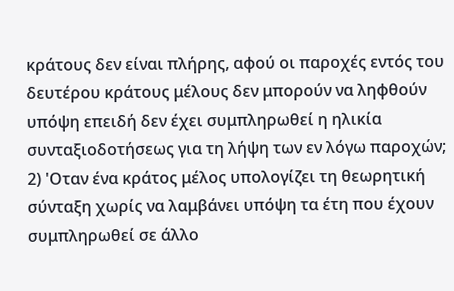κράτους δεν είναι πλήρης, αφού οι παροχές εντός του δευτέρου κράτους μέλους δεν μπορούν να ληφθούν υπόψη επειδή δεν έχει συμπληρωθεί η ηλικία συνταξιοδοτήσεως για τη λήψη των εν λόγω παροχών;
2) 'Οταν ένα κράτος μέλος υπολογίζει τη θεωρητική σύνταξη χωρίς να λαμβάνει υπόψη τα έτη που έχουν συμπληρωθεί σε άλλο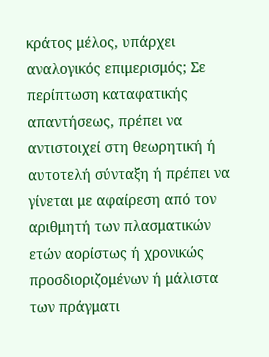κράτος μέλος, υπάρχει αναλογικός επιμερισμός; Σε περίπτωση καταφατικής απαντήσεως, πρέπει να αντιστοιχεί στη θεωρητική ή αυτοτελή σύνταξη ή πρέπει να γίνεται με αφαίρεση από τον αριθμητή των πλασματικών ετών αορίστως ή χρονικώς προσδιοριζομένων ή μάλιστα των πράγματι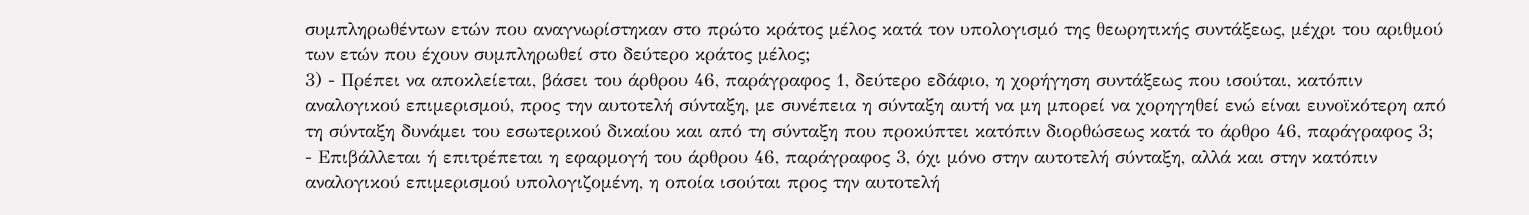συμπληρωθέντων ετών που αναγνωρίστηκαν στο πρώτο κράτος μέλος κατά τον υπολογισμό της θεωρητικής συντάξεως, μέχρι του αριθμού των ετών που έχουν συμπληρωθεί στο δεύτερο κράτος μέλος;
3) - Πρέπει να αποκλείεται, βάσει του άρθρου 46, παράγραφος 1, δεύτερο εδάφιο, η χορήγηση συντάξεως που ισούται, κατόπιν αναλογικού επιμερισμού, προς την αυτοτελή σύνταξη, με συνέπεια η σύνταξη αυτή να μη μπορεί να χορηγηθεί ενώ είναι ευνοϊκότερη από τη σύνταξη δυνάμει του εσωτερικού δικαίου και από τη σύνταξη που προκύπτει κατόπιν διορθώσεως κατά το άρθρο 46, παράγραφος 3;
- Επιβάλλεται ή επιτρέπεται η εφαρμογή του άρθρου 46, παράγραφος 3, όχι μόνο στην αυτοτελή σύνταξη, αλλά και στην κατόπιν αναλογικού επιμερισμού υπολογιζομένη, η οποία ισούται προς την αυτοτελή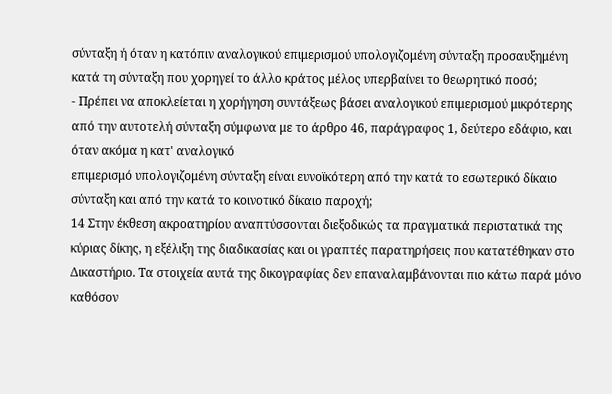σύνταξη ή όταν η κατόπιν αναλογικού επιμερισμού υπολογιζομένη σύνταξη προσαυξημένη κατά τη σύνταξη που χορηγεί το άλλο κράτος μέλος υπερβαίνει το θεωρητικό ποσό;
- Πρέπει να αποκλείεται η χορήγηση συντάξεως βάσει αναλογικού επιμερισμού μικρότερης από την αυτοτελή σύνταξη σύμφωνα με το άρθρο 46, παράγραφος 1, δεύτερο εδάφιο, και όταν ακόμα η κατ' αναλογικό
επιμερισμό υπολογιζομένη σύνταξη είναι ευνοϊκότερη από την κατά το εσωτερικό δίκαιο σύνταξη και από την κατά το κοινοτικό δίκαιο παροχή;
14 Στην έκθεση ακροατηρίου αναπτύσσονται διεξοδικώς τα πραγματικά περιστατικά της κύριας δίκης, η εξέλιξη της διαδικασίας και οι γραπτές παρατηρήσεις που κατατέθηκαν στο Δικαστήριο. Τα στοιχεία αυτά της δικογραφίας δεν επαναλαμβάνονται πιο κάτω παρά μόνο καθόσον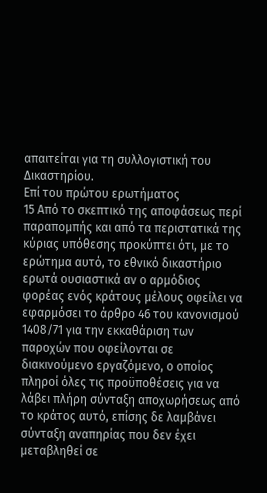απαιτείται για τη συλλογιστική του Δικαστηρίου.
Επί του πρώτου ερωτήματος
15 Από το σκεπτικό της αποφάσεως περί παραπομπής και από τα περιστατικά της κύριας υπόθεσης προκύπτει ότι, με το ερώτημα αυτό, το εθνικό δικαστήριο ερωτά ουσιαστικά αν ο αρμόδιος φορέας ενός κράτους μέλους οφείλει να εφαρμόσει το άρθρο 46 του κανονισμού 1408/71 για την εκκαθάριση των παροχών που οφείλονται σε διακινούμενο εργαζόμενο, ο οποίος πληροί όλες τις προϋποθέσεις για να λάβει πλήρη σύνταξη αποχωρήσεως από το κράτος αυτό, επίσης δε λαμβάνει σύνταξη αναπηρίας που δεν έχει μεταβληθεί σε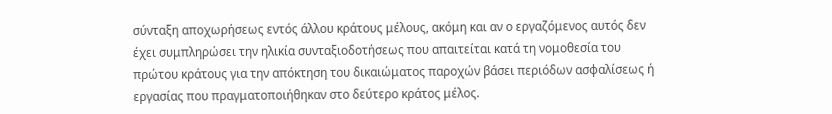σύνταξη αποχωρήσεως εντός άλλου κράτους μέλους, ακόμη και αν ο εργαζόμενος αυτός δεν έχει συμπληρώσει την ηλικία συνταξιοδοτήσεως που απαιτείται κατά τη νομοθεσία του πρώτου κράτους για την απόκτηση του δικαιώματος παροχών βάσει περιόδων ασφαλίσεως ή εργασίας που πραγματοποιήθηκαν στο δεύτερο κράτος μέλος.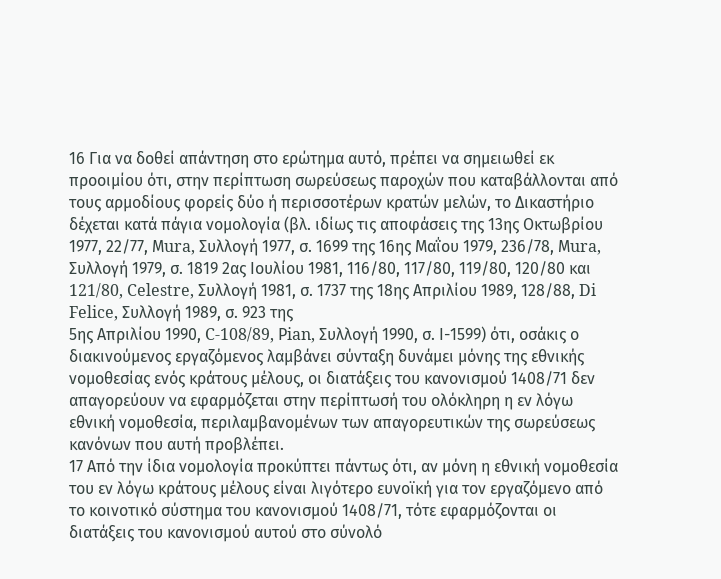16 Για να δοθεί απάντηση στο ερώτημα αυτό, πρέπει να σημειωθεί εκ προοιμίου ότι, στην περίπτωση σωρεύσεως παροχών που καταβάλλονται από τους αρμοδίους φορείς δύο ή περισσοτέρων κρατών μελών, το Δικαστήριο δέχεται κατά πάγια νομολογία (βλ. ιδίως τις αποφάσεις της 13ης Οκτωβρίου 1977, 22/77, Μura, Συλλογή 1977, σ. 1699 της 16ης Μαΐου 1979, 236/78, Μura, Συλλογή 1979, σ. 1819 2ας Ιουλίου 1981, 116/80, 117/80, 119/80, 120/80 και 121/80, Celestre, Συλλογή 1981, σ. 1737 της 18ης Απριλίου 1989, 128/88, Di Felice, Συλλογή 1989, σ. 923 της
5ης Απριλίου 1990, C-108/89, Ρian, Συλλογή 1990, σ. Ι-1599) ότι, οσάκις ο διακινούμενος εργαζόμενος λαμβάνει σύνταξη δυνάμει μόνης της εθνικής νομοθεσίας ενός κράτους μέλους, οι διατάξεις του κανονισμού 1408/71 δεν απαγορεύουν να εφαρμόζεται στην περίπτωσή του ολόκληρη η εν λόγω εθνική νομοθεσία, περιλαμβανομένων των απαγορευτικών της σωρεύσεως κανόνων που αυτή προβλέπει.
17 Από την ίδια νομολογία προκύπτει πάντως ότι, αν μόνη η εθνική νομοθεσία του εν λόγω κράτους μέλους είναι λιγότερο ευνοϊκή για τον εργαζόμενο από το κοινοτικό σύστημα του κανονισμού 1408/71, τότε εφαρμόζονται οι διατάξεις του κανονισμού αυτού στο σύνολό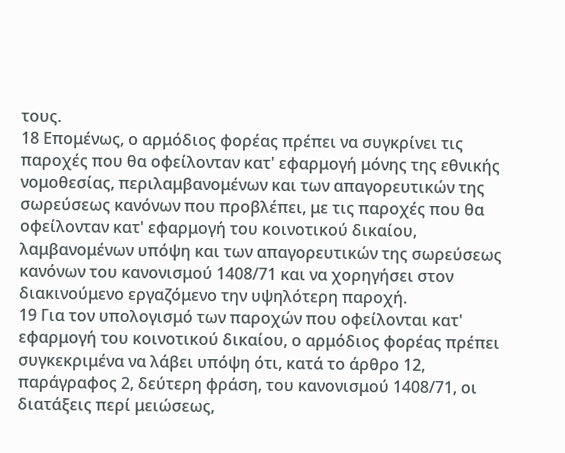τους.
18 Επομένως, ο αρμόδιος φορέας πρέπει να συγκρίνει τις παροχές που θα οφείλονταν κατ' εφαρμογή μόνης της εθνικής νομοθεσίας, περιλαμβανομένων και των απαγορευτικών της σωρεύσεως κανόνων που προβλέπει, με τις παροχές που θα οφείλονταν κατ' εφαρμογή του κοινοτικού δικαίου, λαμβανομένων υπόψη και των απαγορευτικών της σωρεύσεως κανόνων του κανονισμού 1408/71 και να χορηγήσει στον διακινούμενο εργαζόμενο την υψηλότερη παροχή.
19 Για τον υπολογισμό των παροχών που οφείλονται κατ' εφαρμογή του κοινοτικού δικαίου, ο αρμόδιος φορέας πρέπει συγκεκριμένα να λάβει υπόψη ότι, κατά το άρθρο 12, παράγραφος 2, δεύτερη φράση, του κανονισμού 1408/71, οι διατάξεις περί μειώσεως,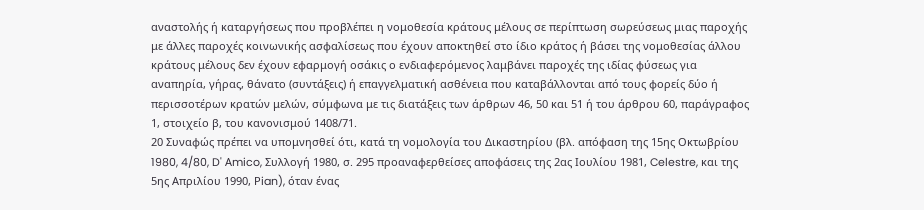αναστολής ή καταργήσεως που προβλέπει η νομοθεσία κράτους μέλους σε περίπτωση σωρεύσεως μιας παροχής με άλλες παροχές κοινωνικής ασφαλίσεως που έχουν αποκτηθεί στο ίδιο κράτος ή βάσει της νομοθεσίας άλλου κράτους μέλους δεν έχουν εφαρμογή οσάκις ο ενδιαφερόμενος λαμβάνει παροχές της ιδίας φύσεως για αναπηρία, γήρας, θάνατο (συντάξεις) ή επαγγελματική ασθένεια που καταβάλλονται από τους φορείς δύο ή
περισσοτέρων κρατών μελών, σύμφωνα με τις διατάξεις των άρθρων 46, 50 και 51 ή του άρθρου 60, παράγραφος 1, στοιχείο β, του κανονισμού 1408/71.
20 Συναφώς πρέπει να υπομνησθεί ότι, κατά τη νομολογία του Δικαστηρίου (βλ. απόφαση της 15ης Οκτωβρίου 1980, 4/80, D' Αmico, Συλλογή 1980, σ. 295 προαναφερθείσες αποφάσεις της 2ας Ιουλίου 1981, Celestre, και της 5ης Απριλίου 1990, Ρian), όταν ένας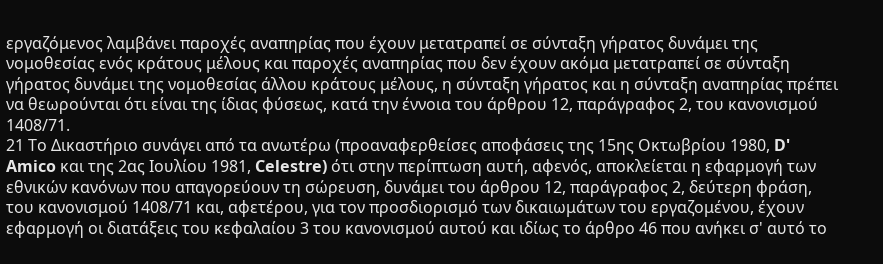εργαζόμενος λαμβάνει παροχές αναπηρίας που έχουν μετατραπεί σε σύνταξη γήρατος δυνάμει της νομοθεσίας ενός κράτους μέλους και παροχές αναπηρίας που δεν έχουν ακόμα μετατραπεί σε σύνταξη γήρατος δυνάμει της νομοθεσίας άλλου κράτους μέλους, η σύνταξη γήρατος και η σύνταξη αναπηρίας πρέπει να θεωρούνται ότι είναι της ίδιας φύσεως, κατά την έννοια του άρθρου 12, παράγραφος 2, του κανονισμού 1408/71.
21 Το Δικαστήριο συνάγει από τα ανωτέρω (προαναφερθείσες αποφάσεις της 15ης Οκτωβρίου 1980, D' Amico και της 2ας Ιουλίου 1981, Celestre) ότι στην περίπτωση αυτή, αφενός, αποκλείεται η εφαρμογή των εθνικών κανόνων που απαγορεύουν τη σώρευση, δυνάμει του άρθρου 12, παράγραφος 2, δεύτερη φράση, του κανονισμού 1408/71 και, αφετέρου, για τον προσδιορισμό των δικαιωμάτων του εργαζομένου, έχουν εφαρμογή οι διατάξεις του κεφαλαίου 3 του κανονισμού αυτού και ιδίως το άρθρο 46 που ανήκει σ' αυτό το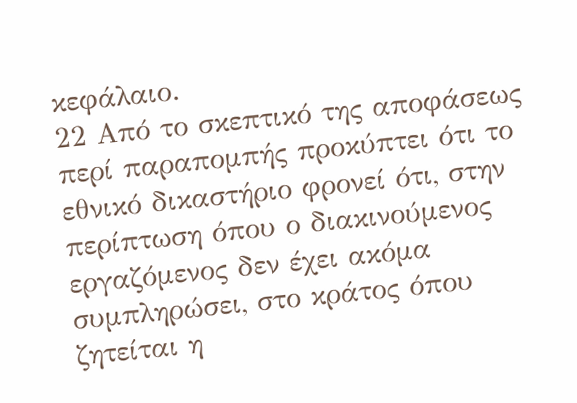κεφάλαιο.
22 Από το σκεπτικό της αποφάσεως περί παραπομπής προκύπτει ότι το εθνικό δικαστήριο φρονεί ότι, στην περίπτωση όπου ο διακινούμενος εργαζόμενος δεν έχει ακόμα συμπληρώσει, στο κράτος όπου ζητείται η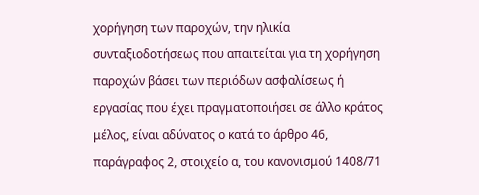χορήγηση των παροχών, την ηλικία συνταξιοδοτήσεως που απαιτείται για τη χορήγηση παροχών βάσει των περιόδων ασφαλίσεως ή εργασίας που έχει πραγματοποιήσει σε άλλο κράτος μέλος, είναι αδύνατος ο κατά το άρθρο 46, παράγραφος 2, στοιχείο α, του κανονισμού 1408/71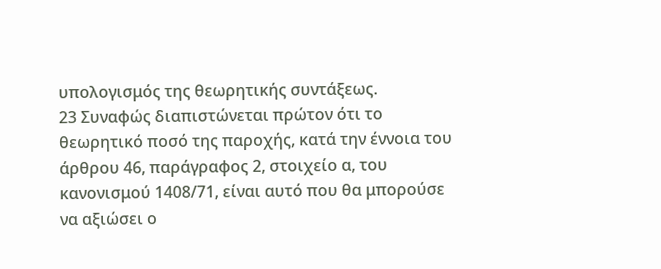υπολογισμός της θεωρητικής συντάξεως.
23 Συναφώς διαπιστώνεται πρώτον ότι το θεωρητικό ποσό της παροχής, κατά την έννοια του άρθρου 46, παράγραφος 2, στοιχείο α, του κανονισμού 1408/71, είναι αυτό που θα μπορούσε να αξιώσει ο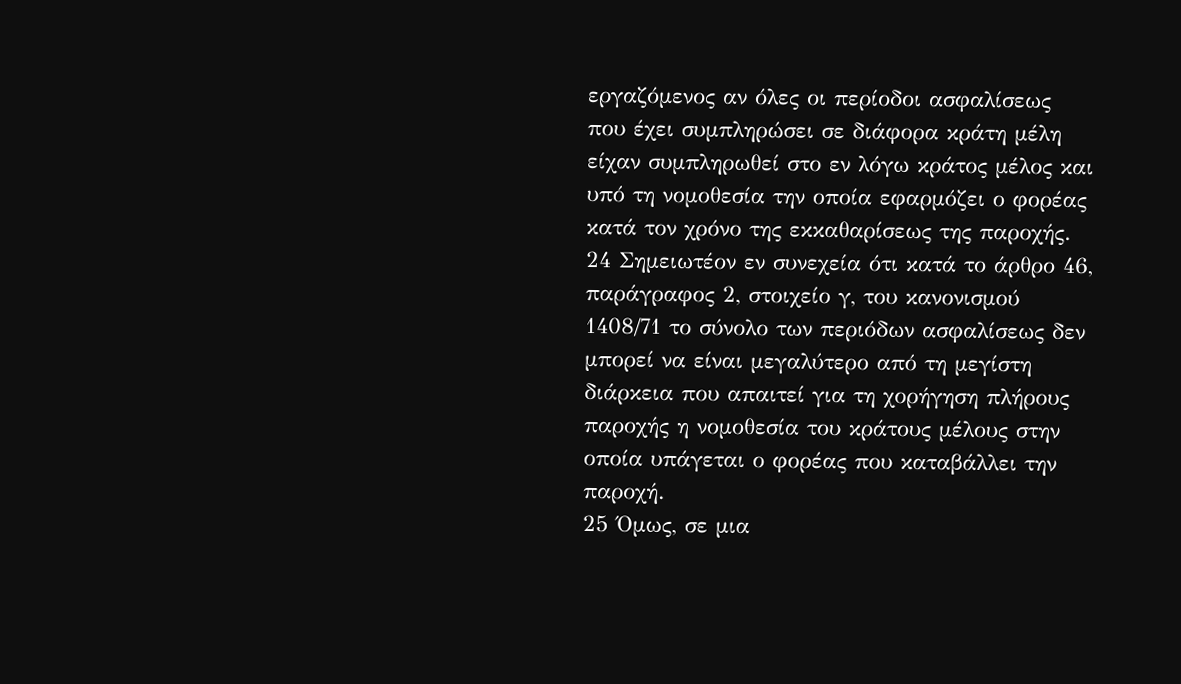εργαζόμενος αν όλες οι περίοδοι ασφαλίσεως που έχει συμπληρώσει σε διάφορα κράτη μέλη είχαν συμπληρωθεί στο εν λόγω κράτος μέλος και υπό τη νομοθεσία την οποία εφαρμόζει ο φορέας κατά τον χρόνο της εκκαθαρίσεως της παροχής.
24 Σημειωτέον εν συνεχεία ότι κατά το άρθρο 46, παράγραφος 2, στοιχείο γ, του κανονισμού 1408/71 το σύνολο των περιόδων ασφαλίσεως δεν μπορεί να είναι μεγαλύτερο από τη μεγίστη διάρκεια που απαιτεί για τη χορήγηση πλήρους παροχής η νομοθεσία του κράτους μέλους στην οποία υπάγεται ο φορέας που καταβάλλει την παροχή.
25 Όμως, σε μια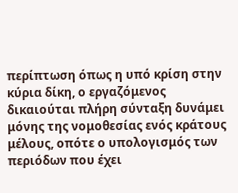περίπτωση όπως η υπό κρίση στην κύρια δίκη, ο εργαζόμενος δικαιούται πλήρη σύνταξη δυνάμει μόνης της νομοθεσίας ενός κράτους μέλους, οπότε ο υπολογισμός των περιόδων που έχει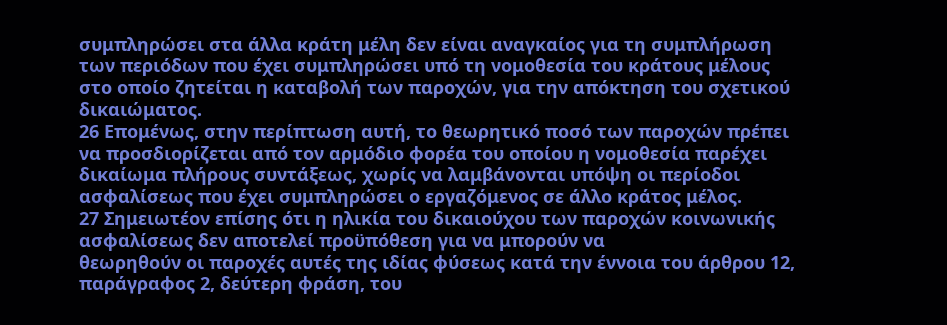συμπληρώσει στα άλλα κράτη μέλη δεν είναι αναγκαίος για τη συμπλήρωση των περιόδων που έχει συμπληρώσει υπό τη νομοθεσία του κράτους μέλους στο οποίο ζητείται η καταβολή των παροχών, για την απόκτηση του σχετικού δικαιώματος.
26 Επομένως, στην περίπτωση αυτή, το θεωρητικό ποσό των παροχών πρέπει να προσδιορίζεται από τον αρμόδιο φορέα του οποίου η νομοθεσία παρέχει δικαίωμα πλήρους συντάξεως, χωρίς να λαμβάνονται υπόψη οι περίοδοι ασφαλίσεως που έχει συμπληρώσει ο εργαζόμενος σε άλλο κράτος μέλος.
27 Σημειωτέον επίσης ότι η ηλικία του δικαιούχου των παροχών κοινωνικής ασφαλίσεως δεν αποτελεί προϋπόθεση για να μπορούν να
θεωρηθούν οι παροχές αυτές της ιδίας φύσεως κατά την έννοια του άρθρου 12, παράγραφος 2, δεύτερη φράση, του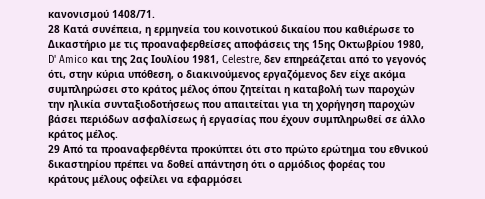κανονισμού 1408/71.
28 Κατά συνέπεια, η ερμηνεία του κοινοτικού δικαίου που καθιέρωσε το Δικαστήριο με τις προαναφερθείσες αποφάσεις της 15ης Οκτωβρίου 1980, D' Amico και της 2ας Ιουλίου 1981, Celestre, δεν επηρεάζεται από το γεγονός ότι, στην κύρια υπόθεση, ο διακινούμενος εργαζόμενος δεν είχε ακόμα συμπληρώσει στο κράτος μέλος όπου ζητείται η καταβολή των παροχών την ηλικία συνταξιοδοτήσεως που απαιτείται για τη χορήγηση παροχών βάσει περιόδων ασφαλίσεως ή εργασίας που έχουν συμπληρωθεί σε άλλο κράτος μέλος.
29 Από τα προαναφερθέντα προκύπτει ότι στο πρώτο ερώτημα του εθνικού δικαστηρίου πρέπει να δοθεί απάντηση ότι ο αρμόδιος φορέας του κράτους μέλους οφείλει να εφαρμόσει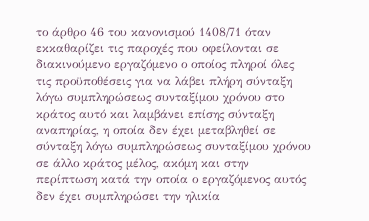το άρθρο 46 του κανονισμού 1408/71 όταν εκκαθαρίζει τις παροχές που οφείλονται σε διακινούμενο εργαζόμενο ο οποίος πληροί όλες τις προϋποθέσεις για να λάβει πλήρη σύνταξη λόγω συμπληρώσεως συνταξίμου χρόνου στο κράτος αυτό και λαμβάνει επίσης σύνταξη αναπηρίας, η οποία δεν έχει μεταβληθεί σε σύνταξη λόγω συμπληρώσεως συνταξίμου χρόνου σε άλλο κράτος μέλος, ακόμη και στην περίπτωση κατά την οποία ο εργαζόμενος αυτός δεν έχει συμπληρώσει την ηλικία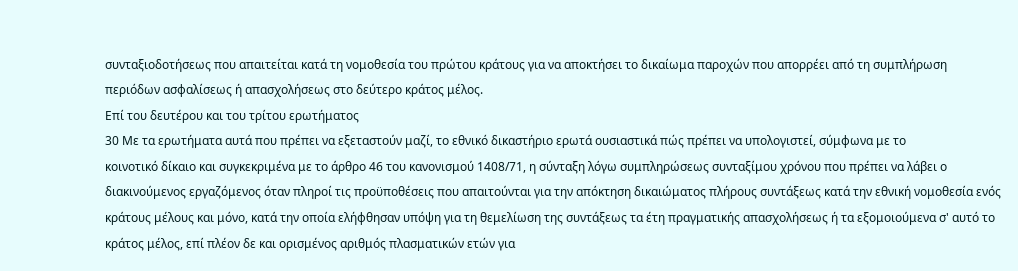συνταξιοδοτήσεως που απαιτείται κατά τη νομοθεσία του πρώτου κράτους για να αποκτήσει το δικαίωμα παροχών που απορρέει από τη συμπλήρωση περιόδων ασφαλίσεως ή απασχολήσεως στο δεύτερο κράτος μέλος.
Επί του δευτέρου και του τρίτου ερωτήματος
30 Με τα ερωτήματα αυτά που πρέπει να εξεταστούν μαζί, το εθνικό δικαστήριο ερωτά ουσιαστικά πώς πρέπει να υπολογιστεί, σύμφωνα με το
κοινοτικό δίκαιο και συγκεκριμένα με το άρθρο 46 του κανονισμού 1408/71, η σύνταξη λόγω συμπληρώσεως συνταξίμου χρόνου που πρέπει να λάβει ο διακινούμενος εργαζόμενος όταν πληροί τις προϋποθέσεις που απαιτούνται για την απόκτηση δικαιώματος πλήρους συντάξεως κατά την εθνική νομοθεσία ενός κράτους μέλους και μόνο, κατά την οποία ελήφθησαν υπόψη για τη θεμελίωση της συντάξεως τα έτη πραγματικής απασχολήσεως ή τα εξομοιούμενα σ' αυτό το κράτος μέλος, επί πλέον δε και ορισμένος αριθμός πλασματικών ετών για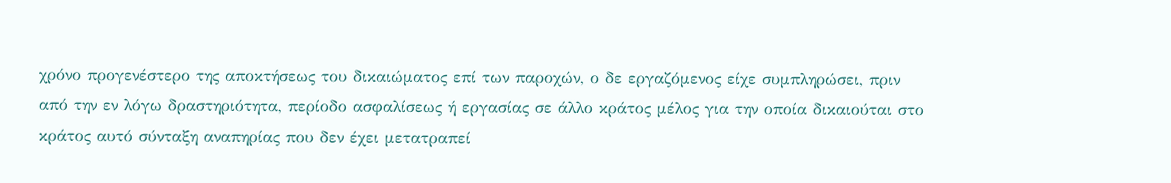χρόνο προγενέστερο της αποκτήσεως του δικαιώματος επί των παροχών, ο δε εργαζόμενος είχε συμπληρώσει, πριν από την εν λόγω δραστηριότητα, περίοδο ασφαλίσεως ή εργασίας σε άλλο κράτος μέλος για την οποία δικαιούται στο κράτος αυτό σύνταξη αναπηρίας που δεν έχει μετατραπεί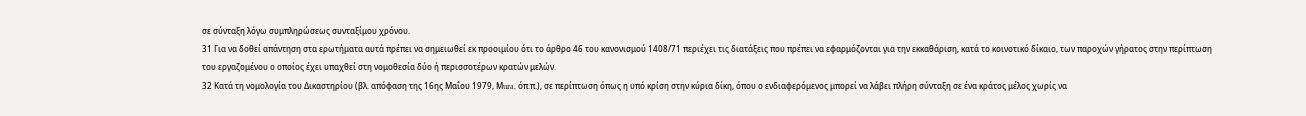σε σύνταξη λόγω συμπληρώσεως συνταξίμου χρόνου.
31 Για να δοθεί απάντηση στα ερωτήματα αυτά πρέπει να σημειωθεί εκ προοιμίου ότι το άρθρο 46 του κανονισμού 1408/71 περιέχει τις διατάξεις που πρέπει να εφαρμόζονται για την εκκαθάριση, κατά το κοινοτικό δίκαιο, των παροχών γήρατος στην περίπτωση του εργαζομένου ο οποίος έχει υπαχθεί στη νομοθεσία δύο ή περισσοτέρων κρατών μελών.
32 Κατά τη νομολογία του Δικαστηρίου (βλ. απόφαση της 16ης Μαΐου 1979, Μura, όπ.π.), σε περίπτωση όπως η υπό κρίση στην κύρια δίκη, όπου ο ενδιαφερόμενος μπορεί να λάβει πλήρη σύνταξη σε ένα κράτος μέλος χωρίς να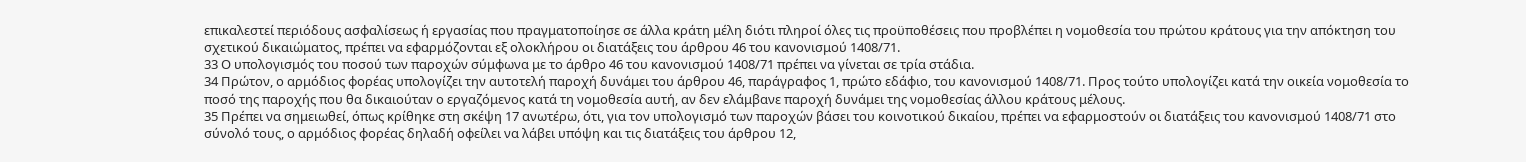επικαλεστεί περιόδους ασφαλίσεως ή εργασίας που πραγματοποίησε σε άλλα κράτη μέλη διότι πληροί όλες τις προϋποθέσεις που προβλέπει η νομοθεσία του πρώτου κράτους για την απόκτηση του σχετικού δικαιώματος, πρέπει να εφαρμόζονται εξ ολοκλήρου οι διατάξεις του άρθρου 46 του κανονισμού 1408/71.
33 Ο υπολογισμός του ποσού των παροχών σύμφωνα με το άρθρο 46 του κανονισμού 1408/71 πρέπει να γίνεται σε τρία στάδια.
34 Πρώτον, ο αρμόδιος φορέας υπολογίζει την αυτοτελή παροχή δυνάμει του άρθρου 46, παράγραφος 1, πρώτο εδάφιο, του κανονισμού 1408/71. Προς τούτο υπολογίζει κατά την οικεία νομοθεσία το ποσό της παροχής που θα δικαιούταν ο εργαζόμενος κατά τη νομοθεσία αυτή, αν δεν ελάμβανε παροχή δυνάμει της νομοθεσίας άλλου κράτους μέλους.
35 Πρέπει να σημειωθεί, όπως κρίθηκε στη σκέψη 17 ανωτέρω, ότι, για τον υπολογισμό των παροχών βάσει του κοινοτικού δικαίου, πρέπει να εφαρμοστούν οι διατάξεις του κανονισμού 1408/71 στο σύνολό τους, ο αρμόδιος φορέας δηλαδή οφείλει να λάβει υπόψη και τις διατάξεις του άρθρου 12,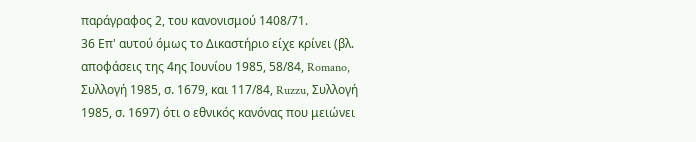παράγραφος 2, του κανονισμού 1408/71.
36 Επ' αυτού όμως το Δικαστήριο είχε κρίνει (βλ. αποφάσεις της 4ης Ιουνίου 1985, 58/84, Romano, Συλλογή 1985, σ. 1679, και 117/84, Ruzzu, Συλλογή 1985, σ. 1697) ότι ο εθνικός κανόνας που μειώνει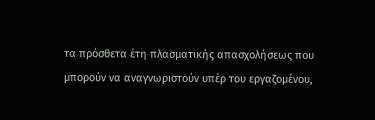τα πρόσθετα έτη πλασματικής απασχολήσεως που μπορούν να αναγνωριστούν υπέρ του εργαζομένου,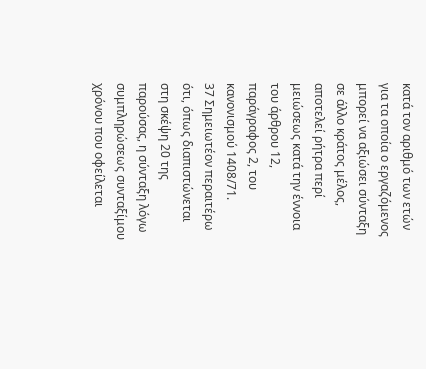κατά τον αριθμό των ετών για τα οποία ο εργαζόμενος μπορεί να αξιώσει σύνταξη σε άλλο κράτος μέλος, αποτελεί ρήτρα περί μειώσεως κατά την έννοια του άρθρου 12, παράγραφος 2, του κανονισμού 1408/71.
37 Σημειωτέον περαιτέρω ότι, όπως διαπιστώνεται στη σκέψη 20 της παρούσας, η σύνταξη λόγω συμπληρώσεως συνταξίμου χρόνου που οφείλεται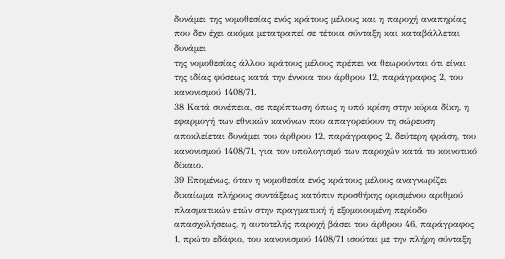δυνάμει της νομοθεσίας ενός κράτους μέλους και η παροχή αναπηρίας που δεν έχει ακόμα μετατραπεί σε τέτοια σύνταξη και καταβάλλεται δυνάμει
της νομοθεσίας άλλου κράτους μέλους πρέπει να θεωρούνται ότι είναι της ιδίας φύσεως κατά την έννοια του άρθρου 12, παράγραφος 2, του κανονισμού 1408/71.
38 Κατά συνέπεια, σε περίπτωση όπως η υπό κρίση στην κύρια δίκη, η εφαρμογή των εθνικών κανόνων που απαγορεύουν τη σώρευση αποκλείεται δυνάμει του άρθρου 12, παράγραφος 2, δεύτερη φράση, του κανονισμού 1408/71, για τον υπολογισμό των παροχών κατά το κοινοτικό δίκαιο.
39 Επομένως, όταν η νομοθεσία ενός κράτους μέλους αναγνωρίζει δικαίωμα πλήρους συντάξεως κατόπιν προσθήκης ορισμένου αριθμού πλασματικών ετών στην πραγματική ή εξομοιουμένη περίοδο απασχολήσεως, η αυτοτελής παροχή βάσει του άρθρου 46, παράγραφος 1, πρώτο εδάφιο, του κανονισμού 1408/71 ισούται με την πλήρη σύνταξη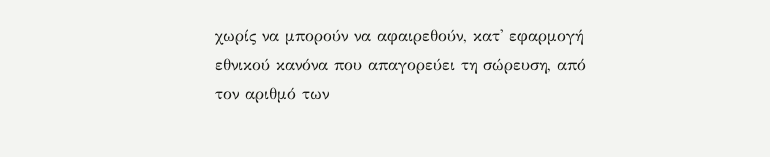χωρίς να μπορούν να αφαιρεθούν, κατ' εφαρμογή εθνικού κανόνα που απαγορεύει τη σώρευση, από τον αριθμό των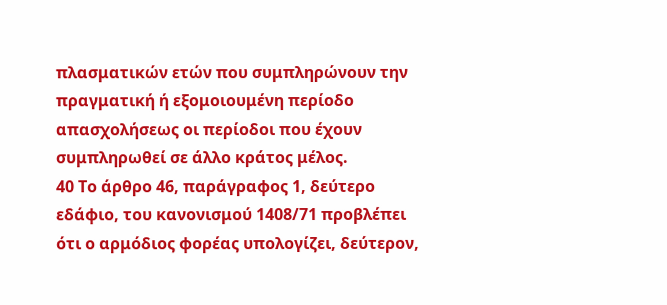πλασματικών ετών που συμπληρώνουν την πραγματική ή εξομοιουμένη περίοδο απασχολήσεως οι περίοδοι που έχουν συμπληρωθεί σε άλλο κράτος μέλος.
40 Το άρθρο 46, παράγραφος 1, δεύτερο εδάφιο, του κανονισμού 1408/71 προβλέπει ότι ο αρμόδιος φορέας υπολογίζει, δεύτερον,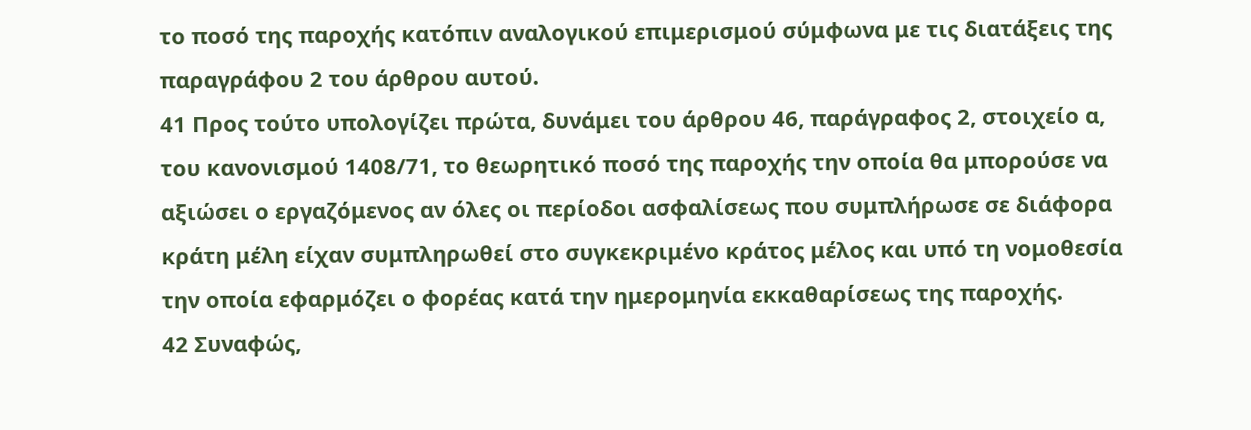το ποσό της παροχής κατόπιν αναλογικού επιμερισμού σύμφωνα με τις διατάξεις της παραγράφου 2 του άρθρου αυτού.
41 Προς τούτο υπολογίζει πρώτα, δυνάμει του άρθρου 46, παράγραφος 2, στοιχείο α, του κανονισμού 1408/71, το θεωρητικό ποσό της παροχής την οποία θα μπορούσε να αξιώσει ο εργαζόμενος αν όλες οι περίοδοι ασφαλίσεως που συμπλήρωσε σε διάφορα κράτη μέλη είχαν συμπληρωθεί στο συγκεκριμένο κράτος μέλος και υπό τη νομοθεσία την οποία εφαρμόζει ο φορέας κατά την ημερομηνία εκκαθαρίσεως της παροχής.
42 Συναφώς,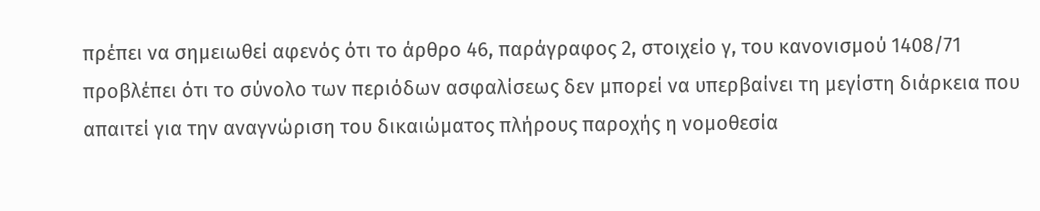πρέπει να σημειωθεί αφενός ότι το άρθρο 46, παράγραφος 2, στοιχείο γ, του κανονισμού 1408/71 προβλέπει ότι το σύνολο των περιόδων ασφαλίσεως δεν μπορεί να υπερβαίνει τη μεγίστη διάρκεια που απαιτεί για την αναγνώριση του δικαιώματος πλήρους παροχής η νομοθεσία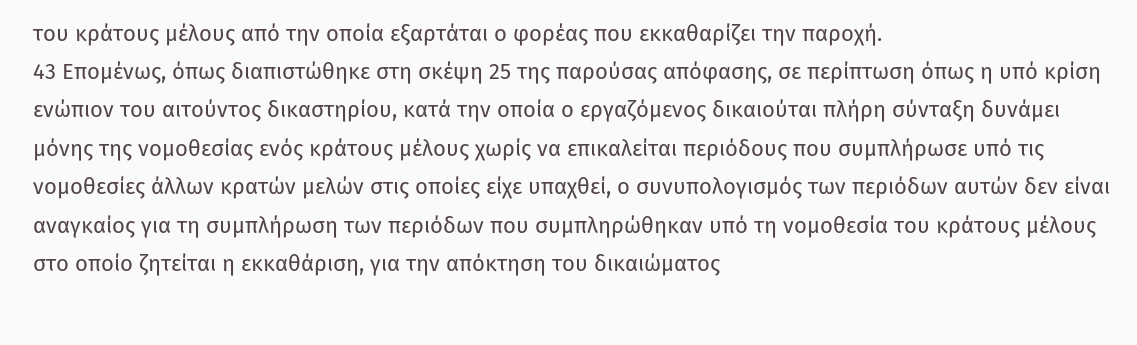του κράτους μέλους από την οποία εξαρτάται ο φορέας που εκκαθαρίζει την παροχή.
43 Επομένως, όπως διαπιστώθηκε στη σκέψη 25 της παρούσας απόφασης, σε περίπτωση όπως η υπό κρίση ενώπιον του αιτούντος δικαστηρίου, κατά την οποία ο εργαζόμενος δικαιούται πλήρη σύνταξη δυνάμει μόνης της νομοθεσίας ενός κράτους μέλους χωρίς να επικαλείται περιόδους που συμπλήρωσε υπό τις νομοθεσίες άλλων κρατών μελών στις οποίες είχε υπαχθεί, ο συνυπολογισμός των περιόδων αυτών δεν είναι αναγκαίος για τη συμπλήρωση των περιόδων που συμπληρώθηκαν υπό τη νομοθεσία του κράτους μέλους στο οποίο ζητείται η εκκαθάριση, για την απόκτηση του δικαιώματος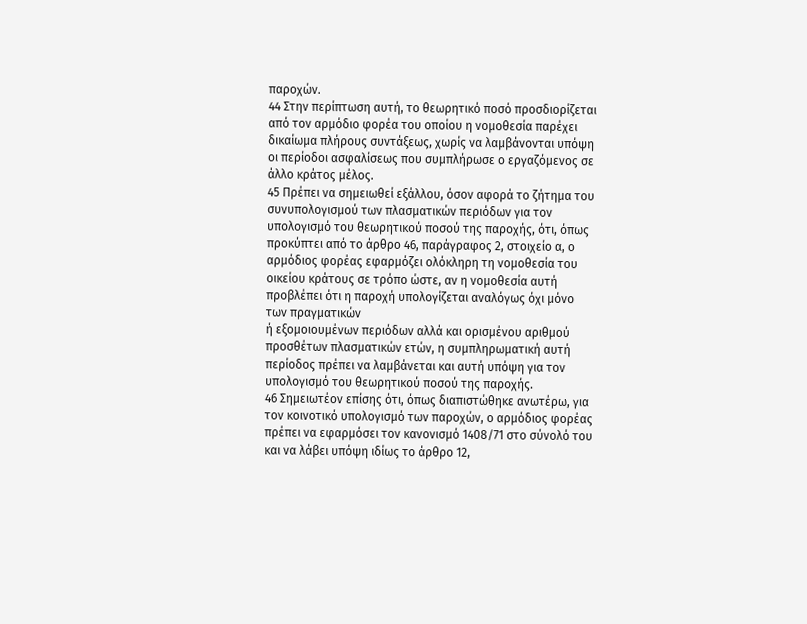παροχών.
44 Στην περίπτωση αυτή, το θεωρητικό ποσό προσδιορίζεται από τον αρμόδιο φορέα του οποίου η νομοθεσία παρέχει δικαίωμα πλήρους συντάξεως, χωρίς να λαμβάνονται υπόψη οι περίοδοι ασφαλίσεως που συμπλήρωσε ο εργαζόμενος σε άλλο κράτος μέλος.
45 Πρέπει να σημειωθεί εξάλλου, όσον αφορά το ζήτημα του συνυπολογισμού των πλασματικών περιόδων για τον υπολογισμό του θεωρητικού ποσού της παροχής, ότι, όπως προκύπτει από το άρθρο 46, παράγραφος 2, στοιχείο α, ο αρμόδιος φορέας εφαρμόζει ολόκληρη τη νομοθεσία του οικείου κράτους σε τρόπο ώστε, αν η νομοθεσία αυτή προβλέπει ότι η παροχή υπολογίζεται αναλόγως όχι μόνο των πραγματικών
ή εξομοιουμένων περιόδων αλλά και ορισμένου αριθμού προσθέτων πλασματικών ετών, η συμπληρωματική αυτή περίοδος πρέπει να λαμβάνεται και αυτή υπόψη για τον υπολογισμό του θεωρητικού ποσού της παροχής.
46 Σημειωτέον επίσης ότι, όπως διαπιστώθηκε ανωτέρω, για τον κοινοτικό υπολογισμό των παροχών, ο αρμόδιος φορέας πρέπει να εφαρμόσει τον κανονισμό 1408/71 στο σύνολό του και να λάβει υπόψη ιδίως το άρθρο 12,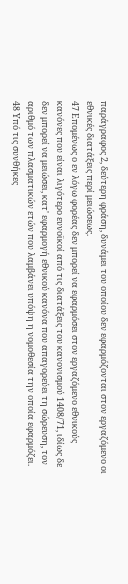παράγραφος 2, δεύτερη φράση, δυνάμει του οποίου δεν εφαρμόζονται στον εργαζόμενο οι εθνικές διατάξεις περί μειώσεως.
47 Επομένως ο εν λόγω φορέας δεν μπορεί να εφαρμόσει στον εργαζόμενο εθνικούς κανόνες που είναι λιγότερο ευνοϊκοί από τις διατάξεις του κανονισμού 1408/71, ιδίως δε δεν μπορεί να μειώσει, κατ' εφαρμογή εθνικού κανόνα που απαγορεύει τη σώρευση, τον αριθμό των πλασματικών ετών που λαμβάνει υπόψη η νομοθεσία την οποία εφαρμόζει.
48 Υπό τις συνθήκες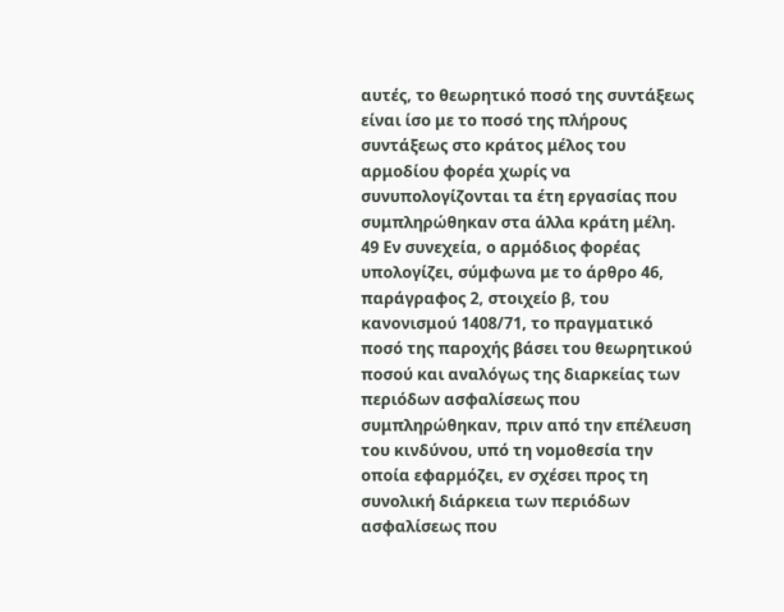αυτές, το θεωρητικό ποσό της συντάξεως είναι ίσο με το ποσό της πλήρους συντάξεως στο κράτος μέλος του αρμοδίου φορέα χωρίς να συνυπολογίζονται τα έτη εργασίας που συμπληρώθηκαν στα άλλα κράτη μέλη.
49 Εν συνεχεία, ο αρμόδιος φορέας υπολογίζει, σύμφωνα με το άρθρο 46, παράγραφος 2, στοιχείο β, του κανονισμού 1408/71, το πραγματικό ποσό της παροχής βάσει του θεωρητικού ποσού και αναλόγως της διαρκείας των περιόδων ασφαλίσεως που συμπληρώθηκαν, πριν από την επέλευση του κινδύνου, υπό τη νομοθεσία την οποία εφαρμόζει, εν σχέσει προς τη συνολική διάρκεια των περιόδων ασφαλίσεως που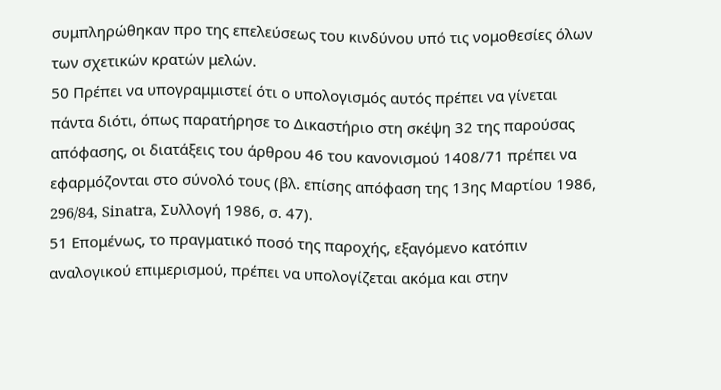συμπληρώθηκαν προ της επελεύσεως του κινδύνου υπό τις νομοθεσίες όλων των σχετικών κρατών μελών.
50 Πρέπει να υπογραμμιστεί ότι ο υπολογισμός αυτός πρέπει να γίνεται πάντα διότι, όπως παρατήρησε το Δικαστήριο στη σκέψη 32 της παρούσας απόφασης, οι διατάξεις του άρθρου 46 του κανονισμού 1408/71 πρέπει να εφαρμόζονται στο σύνολό τους (βλ. επίσης απόφαση της 13ης Μαρτίου 1986, 296/84, Sinatra, Συλλογή 1986, σ. 47).
51 Επομένως, το πραγματικό ποσό της παροχής, εξαγόμενο κατόπιν αναλογικού επιμερισμού, πρέπει να υπολογίζεται ακόμα και στην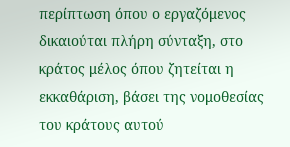περίπτωση όπου ο εργαζόμενος δικαιούται πλήρη σύνταξη, στο κράτος μέλος όπου ζητείται η εκκαθάριση, βάσει της νομοθεσίας του κράτους αυτού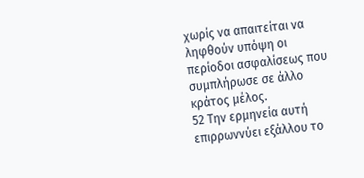χωρίς να απαιτείται να ληφθούν υπόψη οι περίοδοι ασφαλίσεως που συμπλήρωσε σε άλλο κράτος μέλος.
52 Την ερμηνεία αυτή επιρρωννύει εξάλλου το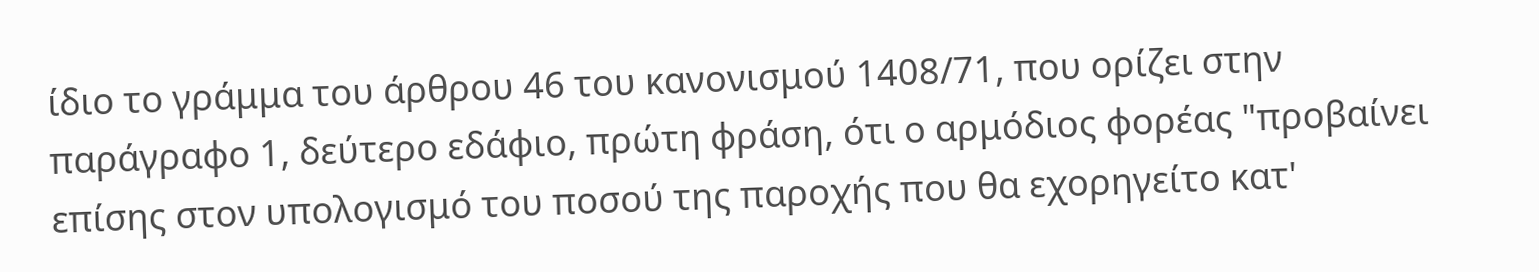ίδιο το γράμμα του άρθρου 46 του κανονισμού 1408/71, που ορίζει στην παράγραφο 1, δεύτερο εδάφιο, πρώτη φράση, ότι ο αρμόδιος φορέας "προβαίνει επίσης στον υπολογισμό του ποσού της παροχής που θα εχορηγείτο κατ'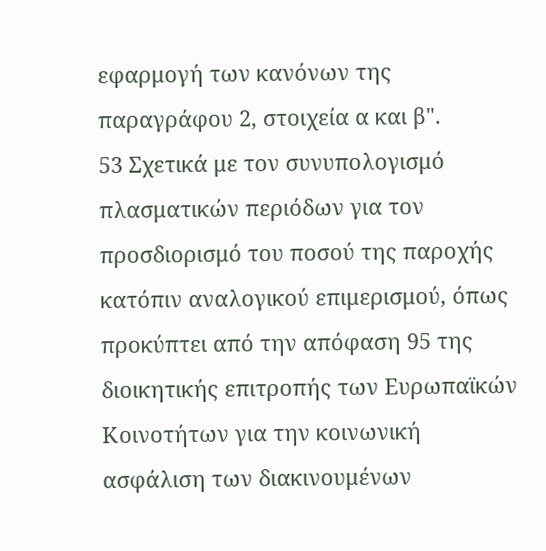εφαρμογή των κανόνων της παραγράφου 2, στοιχεία α και β".
53 Σχετικά με τον συνυπολογισμό πλασματικών περιόδων για τον προσδιορισμό του ποσού της παροχής κατόπιν αναλογικού επιμερισμού, όπως προκύπτει από την απόφαση 95 της διοικητικής επιτροπής των Ευρωπαϊκών Κοινοτήτων για την κοινωνική ασφάλιση των διακινουμένων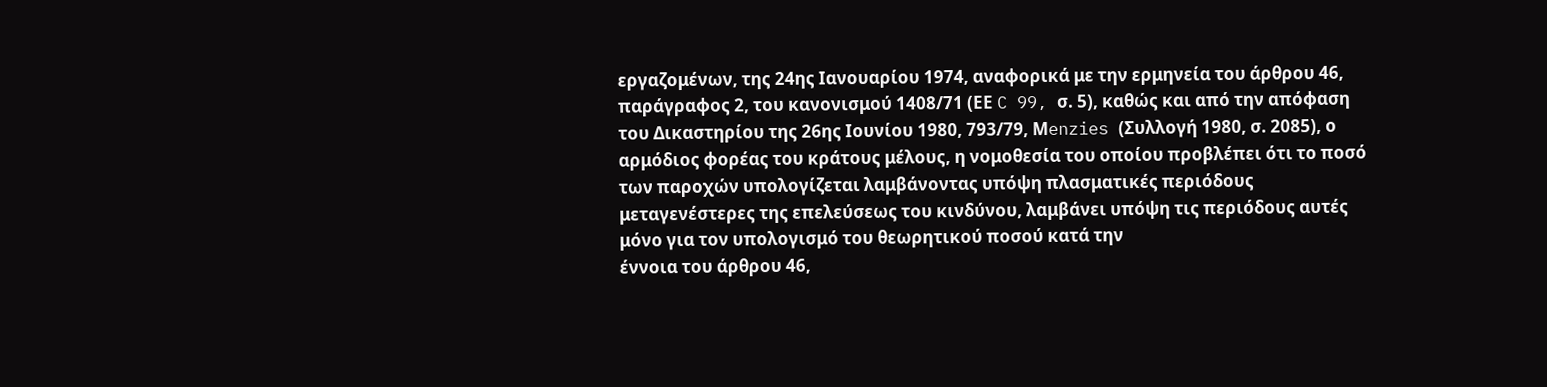εργαζομένων, της 24ης Ιανουαρίου 1974, αναφορικά με την ερμηνεία του άρθρου 46, παράγραφος 2, του κανονισμού 1408/71 (ΕΕ C 99, σ. 5), καθώς και από την απόφαση του Δικαστηρίου της 26ης Ιουνίου 1980, 793/79, Μenzies (Συλλογή 1980, σ. 2085), ο αρμόδιος φορέας του κράτους μέλους, η νομοθεσία του οποίου προβλέπει ότι το ποσό των παροχών υπολογίζεται λαμβάνοντας υπόψη πλασματικές περιόδους μεταγενέστερες της επελεύσεως του κινδύνου, λαμβάνει υπόψη τις περιόδους αυτές μόνο για τον υπολογισμό του θεωρητικού ποσού κατά την
έννοια του άρθρου 46,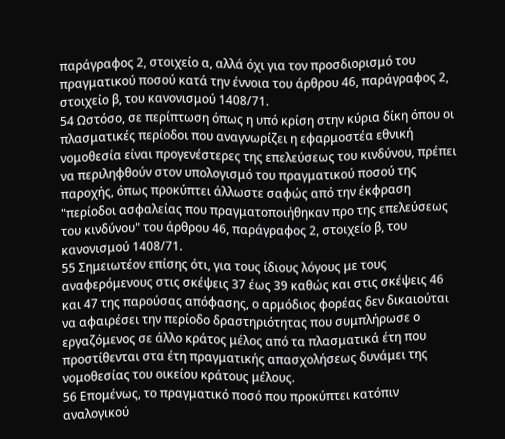παράγραφος 2, στοιχείο α, αλλά όχι για τον προσδιορισμό του πραγματικού ποσού κατά την έννοια του άρθρου 46, παράγραφος 2, στοιχείο β, του κανονισμού 1408/71.
54 Ωστόσο, σε περίπτωση όπως η υπό κρίση στην κύρια δίκη όπου οι πλασματικές περίοδοι που αναγνωρίζει η εφαρμοστέα εθνική νομοθεσία είναι προγενέστερες της επελεύσεως του κινδύνου, πρέπει να περιληφθούν στον υπολογισμό του πραγματικού ποσού της παροχής, όπως προκύπτει άλλωστε σαφώς από την έκφραση "περίοδοι ασφαλείας που πραγματοποιήθηκαν προ της επελεύσεως του κινδύνου" του άρθρου 46, παράγραφος 2, στοιχείο β, του κανονισμού 1408/71.
55 Σημειωτέον επίσης ότι, για τους ίδιους λόγους με τους αναφερόμενους στις σκέψεις 37 έως 39 καθώς και στις σκέψεις 46 και 47 της παρούσας απόφασης, ο αρμόδιος φορέας δεν δικαιούται να αφαιρέσει την περίοδο δραστηριότητας που συμπλήρωσε ο εργαζόμενος σε άλλο κράτος μέλος από τα πλασματικά έτη που προστίθενται στα έτη πραγματικής απασχολήσεως δυνάμει της νομοθεσίας του οικείου κράτους μέλους.
56 Επομένως, το πραγματικό ποσό που προκύπτει κατόπιν αναλογικού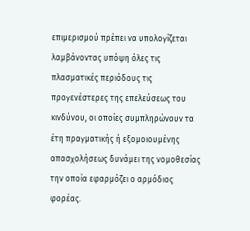επιμερισμού πρέπει να υπολογίζεται λαμβάνοντας υπόψη όλες τις πλασματικές περιόδους τις προγενέστερες της επελεύσεως του κινδύνου, οι οποίες συμπληρώνουν τα έτη πραγματικής ή εξομοιουμένης απασχολήσεως δυνάμει της νομοθεσίας την οποία εφαρμόζει ο αρμόδιος φορέας.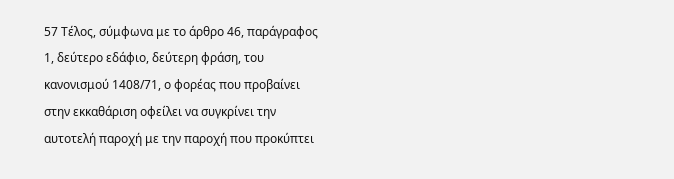57 Τέλος, σύμφωνα με το άρθρο 46, παράγραφος 1, δεύτερο εδάφιο, δεύτερη φράση, του κανονισμού 1408/71, ο φορέας που προβαίνει στην εκκαθάριση οφείλει να συγκρίνει την αυτοτελή παροχή με την παροχή που προκύπτει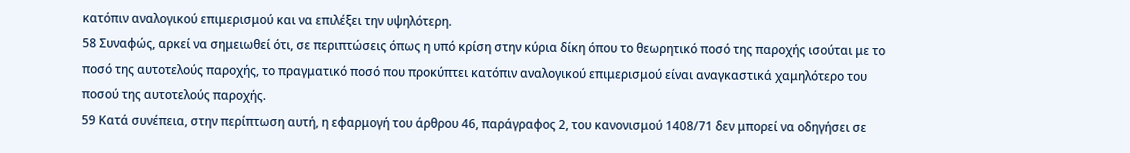κατόπιν αναλογικού επιμερισμού και να επιλέξει την υψηλότερη.
58 Συναφώς, αρκεί να σημειωθεί ότι, σε περιπτώσεις όπως η υπό κρίση στην κύρια δίκη όπου το θεωρητικό ποσό της παροχής ισούται με το ποσό της αυτοτελούς παροχής, το πραγματικό ποσό που προκύπτει κατόπιν αναλογικού επιμερισμού είναι αναγκαστικά χαμηλότερο του ποσού της αυτοτελούς παροχής.
59 Κατά συνέπεια, στην περίπτωση αυτή, η εφαρμογή του άρθρου 46, παράγραφος 2, του κανονισμού 1408/71 δεν μπορεί να οδηγήσει σε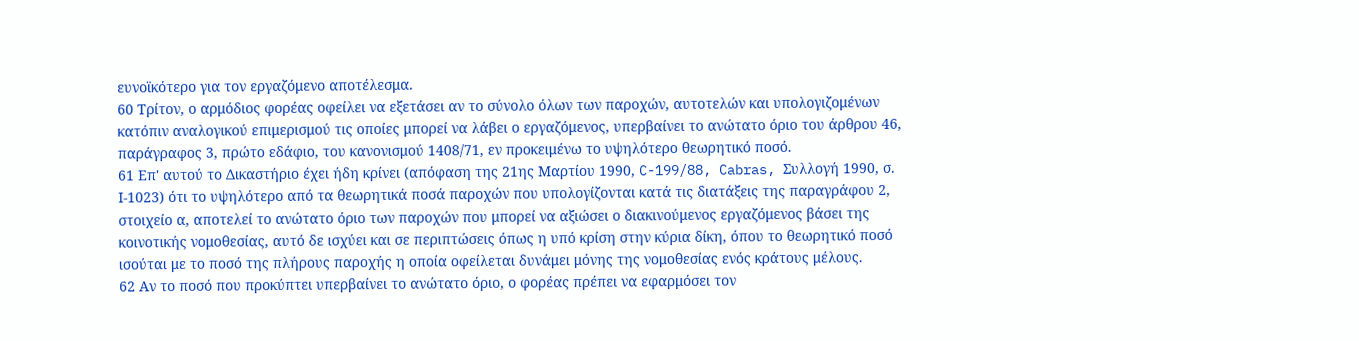ευνοϊκότερο για τον εργαζόμενο αποτέλεσμα.
60 Τρίτον, ο αρμόδιος φορέας οφείλει να εξετάσει αν το σύνολο όλων των παροχών, αυτοτελών και υπολογιζομένων κατόπιν αναλογικού επιμερισμού τις οποίες μπορεί να λάβει ο εργαζόμενος, υπερβαίνει το ανώτατο όριο του άρθρου 46, παράγραφος 3, πρώτο εδάφιο, του κανονισμού 1408/71, εν προκειμένω το υψηλότερο θεωρητικό ποσό.
61 Επ' αυτού το Δικαστήριο έχει ήδη κρίνει (απόφαση της 21ης Μαρτίου 1990, C-199/88, Cabras, Συλλογή 1990, σ. Ι-1023) ότι το υψηλότερο από τα θεωρητικά ποσά παροχών που υπολογίζονται κατά τις διατάξεις της παραγράφου 2, στοιχείο α, αποτελεί το ανώτατο όριο των παροχών που μπορεί να αξιώσει ο διακινούμενος εργαζόμενος βάσει της κοινοτικής νομοθεσίας, αυτό δε ισχύει και σε περιπτώσεις όπως η υπό κρίση στην κύρια δίκη, όπου το θεωρητικό ποσό ισούται με το ποσό της πλήρους παροχής η οποία οφείλεται δυνάμει μόνης της νομοθεσίας ενός κράτους μέλους.
62 Αν το ποσό που προκύπτει υπερβαίνει το ανώτατο όριο, ο φορέας πρέπει να εφαρμόσει τον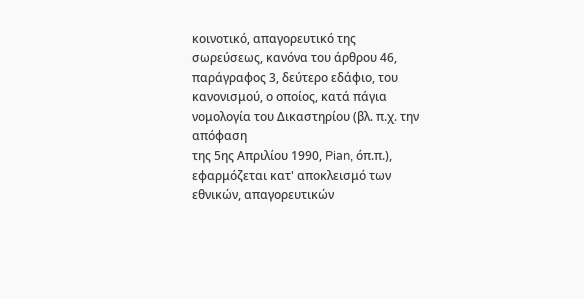κοινοτικό, απαγορευτικό της σωρεύσεως, κανόνα του άρθρου 46, παράγραφος 3, δεύτερο εδάφιο, του κανονισμού, ο οποίος, κατά πάγια νομολογία του Δικαστηρίου (βλ. π.χ. την απόφαση
της 5ης Απριλίου 1990, Pian, όπ.π.), εφαρμόζεται κατ' αποκλεισμό των εθνικών, απαγορευτικών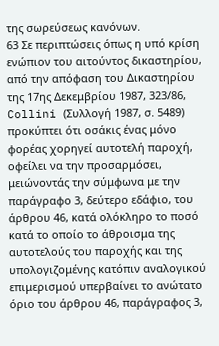της σωρεύσεως κανόνων.
63 Σε περιπτώσεις όπως η υπό κρίση ενώπιον του αιτούντος δικαστηρίου, από την απόφαση του Δικαστηρίου της 17ης Δεκεμβρίου 1987, 323/86, Collini (Συλλογή 1987, σ. 5489) προκύπτει ότι οσάκις ένας μόνο φορέας χορηγεί αυτοτελή παροχή, οφείλει να την προσαρμόσει, μειώνοντάς την σύμφωνα με την παράγραφο 3, δεύτερο εδάφιο, του άρθρου 46, κατά ολόκληρο το ποσό κατά το οποίο το άθροισμα της αυτοτελούς του παροχής και της υπολογιζομένης κατόπιν αναλογικού επιμερισμού υπερβαίνει το ανώτατο όριο του άρθρου 46, παράγραφος 3,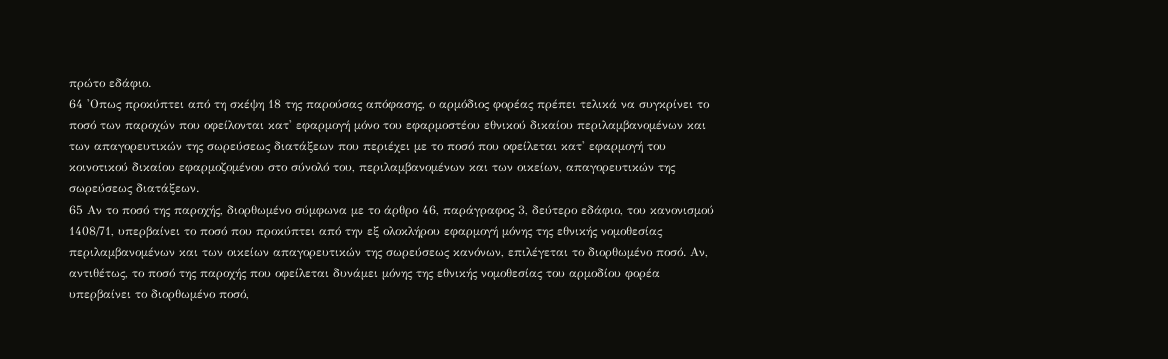πρώτο εδάφιο.
64 'Οπως προκύπτει από τη σκέψη 18 της παρούσας απόφασης, ο αρμόδιος φορέας πρέπει τελικά να συγκρίνει το ποσό των παροχών που οφείλονται κατ' εφαρμογή μόνο του εφαρμοστέου εθνικού δικαίου περιλαμβανομένων και των απαγορευτικών της σωρεύσεως διατάξεων που περιέχει με το ποσό που οφείλεται κατ' εφαρμογή του κοινοτικού δικαίου εφαρμοζομένου στο σύνολό του, περιλαμβανομένων και των οικείων, απαγορευτικών της σωρεύσεως διατάξεων.
65 Αν το ποσό της παροχής, διορθωμένο σύμφωνα με το άρθρο 46, παράγραφος 3, δεύτερο εδάφιο, του κανονισμού 1408/71, υπερβαίνει το ποσό που προκύπτει από την εξ ολοκλήρου εφαρμογή μόνης της εθνικής νομοθεσίας περιλαμβανομένων και των οικείων απαγορευτικών της σωρεύσεως κανόνων, επιλέγεται το διορθωμένο ποσό. Αν, αντιθέτως, το ποσό της παροχής που οφείλεται δυνάμει μόνης της εθνικής νομοθεσίας του αρμοδίου φορέα υπερβαίνει το διορθωμένο ποσό,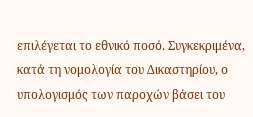επιλέγεται το εθνικό ποσό. Συγκεκριμένα, κατά τη νομολογία του Δικαστηρίου, ο υπολογισμός των παροχών βάσει του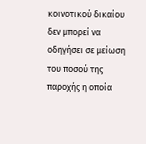κοινοτικού δικαίου δεν μπορεί να οδηγήσει σε μείωση του ποσού της παροχής η οποία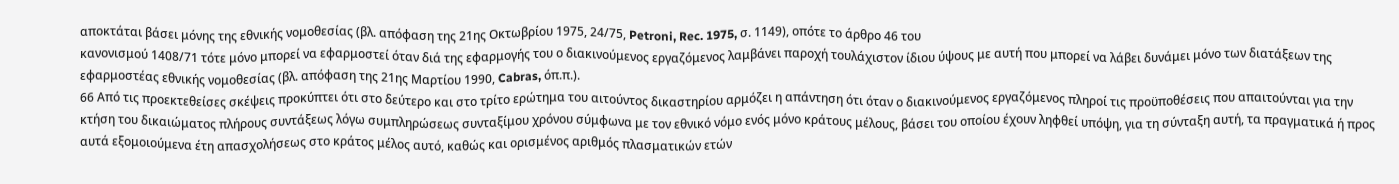αποκτάται βάσει μόνης της εθνικής νομοθεσίας (βλ. απόφαση της 21ης Οκτωβρίου 1975, 24/75, Petroni, Rec. 1975, σ. 1149), οπότε το άρθρο 46 του
κανονισμού 1408/71 τότε μόνο μπορεί να εφαρμοστεί όταν διά της εφαρμογής του ο διακινούμενος εργαζόμενος λαμβάνει παροχή τουλάχιστον ίδιου ύψους με αυτή που μπορεί να λάβει δυνάμει μόνο των διατάξεων της εφαρμοστέας εθνικής νομοθεσίας (βλ. απόφαση της 21ης Μαρτίου 1990, Cabras, όπ.π.).
66 Από τις προεκτεθείσες σκέψεις προκύπτει ότι στο δεύτερο και στο τρίτο ερώτημα του αιτούντος δικαστηρίου αρμόζει η απάντηση ότι όταν ο διακινούμενος εργαζόμενος πληροί τις προϋποθέσεις που απαιτούνται για την κτήση του δικαιώματος πλήρους συντάξεως λόγω συμπληρώσεως συνταξίμου χρόνου σύμφωνα με τον εθνικό νόμο ενός μόνο κράτους μέλους, βάσει του οποίου έχουν ληφθεί υπόψη, για τη σύνταξη αυτή, τα πραγματικά ή προς αυτά εξομοιούμενα έτη απασχολήσεως στο κράτος μέλος αυτό, καθώς και ορισμένος αριθμός πλασματικών ετών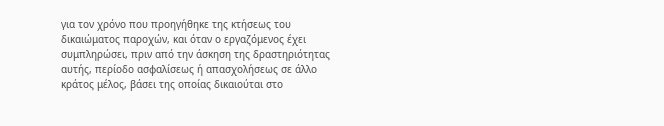για τον χρόνο που προηγήθηκε της κτήσεως του δικαιώματος παροχών, και όταν ο εργαζόμενος έχει συμπληρώσει, πριν από την άσκηση της δραστηριότητας αυτής, περίοδο ασφαλίσεως ή απασχολήσεως σε άλλο κράτος μέλος, βάσει της οποίας δικαιούται στο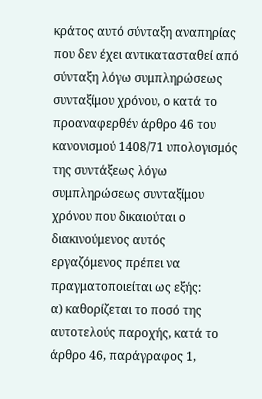κράτος αυτό σύνταξη αναπηρίας που δεν έχει αντικατασταθεί από σύνταξη λόγω συμπληρώσεως συνταξίμου χρόνου, ο κατά το προαναφερθέν άρθρο 46 του κανονισμού 1408/71 υπολογισμός της συντάξεως λόγω συμπληρώσεως συνταξίμου χρόνου που δικαιούται ο διακινούμενος αυτός εργαζόμενος πρέπει να πραγματοποιείται ως εξής:
α) καθορίζεται το ποσό της αυτοτελούς παροχής, κατά το άρθρο 46, παράγραφος 1,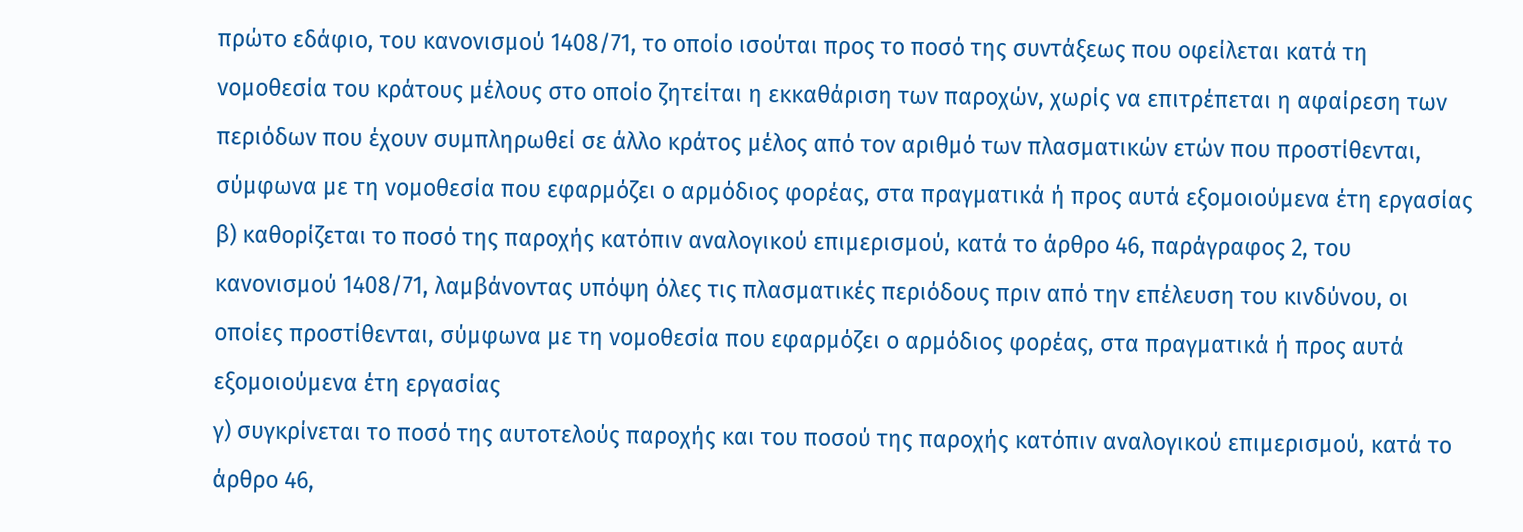πρώτο εδάφιο, του κανονισμού 1408/71, το οποίο ισούται προς το ποσό της συντάξεως που οφείλεται κατά τη νομοθεσία του κράτους μέλους στο οποίο ζητείται η εκκαθάριση των παροχών, χωρίς να επιτρέπεται η αφαίρεση των περιόδων που έχουν συμπληρωθεί σε άλλο κράτος μέλος από τον αριθμό των πλασματικών ετών που προστίθενται, σύμφωνα με τη νομοθεσία που εφαρμόζει ο αρμόδιος φορέας, στα πραγματικά ή προς αυτά εξομοιούμενα έτη εργασίας
β) καθορίζεται το ποσό της παροχής κατόπιν αναλογικού επιμερισμού, κατά το άρθρο 46, παράγραφος 2, του κανονισμού 1408/71, λαμβάνοντας υπόψη όλες τις πλασματικές περιόδους πριν από την επέλευση του κινδύνου, οι οποίες προστίθενται, σύμφωνα με τη νομοθεσία που εφαρμόζει ο αρμόδιος φορέας, στα πραγματικά ή προς αυτά εξομοιούμενα έτη εργασίας
γ) συγκρίνεται το ποσό της αυτοτελούς παροχής και του ποσού της παροχής κατόπιν αναλογικού επιμερισμού, κατά το άρθρο 46,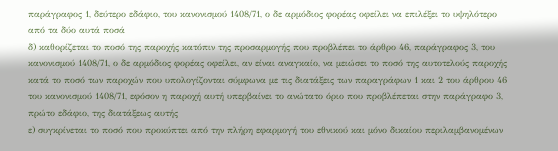παράγραφος 1, δεύτερο εδάφιο, του κανονισμού 1408/71, ο δε αρμόδιος φορέας οφείλει να επιλέξει το υψηλότερο από τα δύο αυτά ποσά
δ) καθορίζεται το ποσό της παροχής κατόπιν της προσαρμογής που προβλέπει το άρθρο 46, παράγραφος 3, του κανονισμού 1408/71, ο δε αρμόδιος φορέας οφείλει, αν είναι αναγκαίο, να μειώσει το ποσό της αυτοτελούς παροχής κατά το ποσό των παροχών που υπολογίζονται σύμφωνα με τις διατάξεις των παραγράφων 1 και 2 του άρθρου 46 του κανονισμού 1408/71, εφόσον η παροχή αυτή υπερβαίνει το ανώτατο όριο που προβλέπεται στην παράγραφο 3, πρώτο εδάφιο, της διατάξεως αυτής
ε) συγκρίνεται το ποσό που προκύπτει από την πλήρη εφαρμογή του εθνικού και μόνο δικαίου περιλαμβανομένων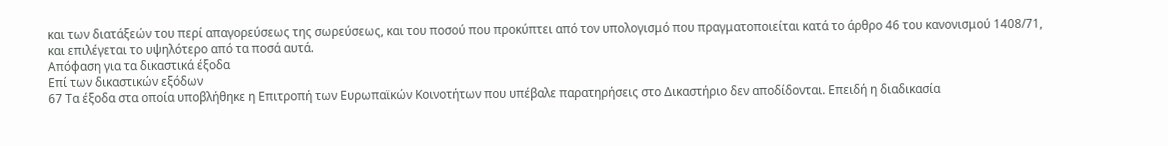και των διατάξεών του περί απαγορεύσεως της σωρεύσεως, και του ποσού που προκύπτει από τον υπολογισμό που πραγματοποιείται κατά το άρθρο 46 του κανονισμού 1408/71, και επιλέγεται το υψηλότερο από τα ποσά αυτά.
Απόφαση για τα δικαστικά έξοδα
Επί των δικαστικών εξόδων
67 Τα έξοδα στα οποία υποβλήθηκε η Επιτροπή των Ευρωπαϊκών Κοινοτήτων που υπέβαλε παρατηρήσεις στο Δικαστήριο δεν αποδίδονται. Επειδή η διαδικασία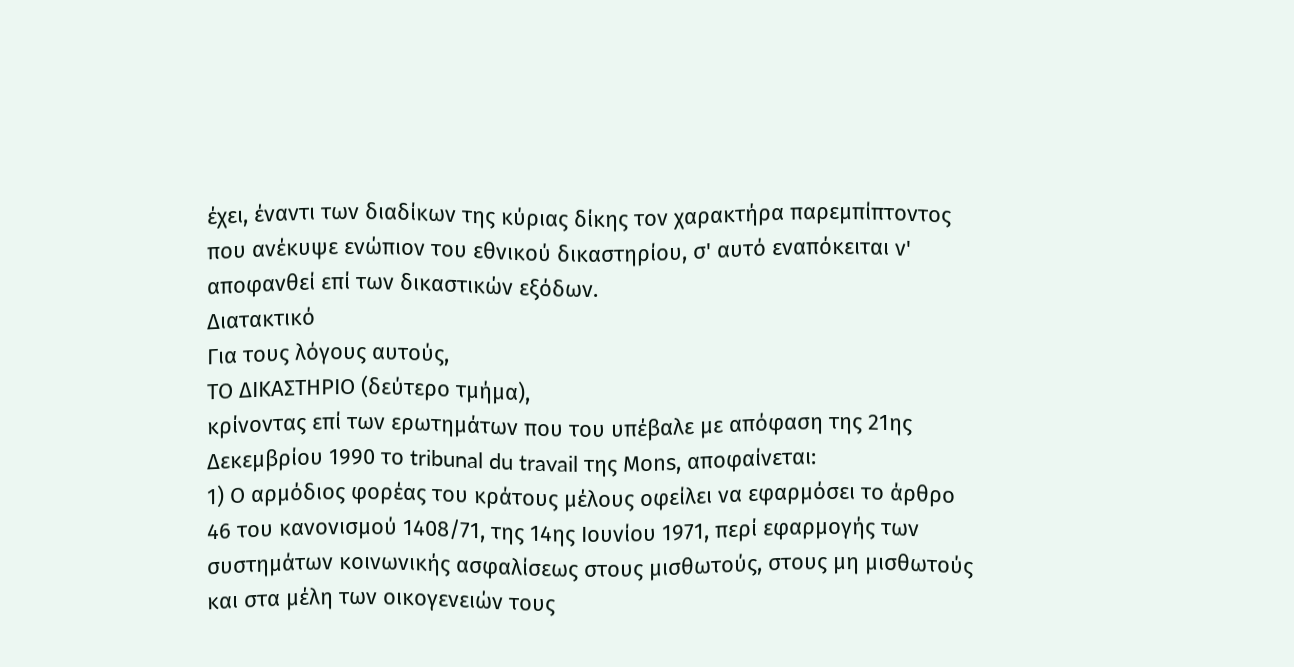έχει, έναντι των διαδίκων της κύριας δίκης τον χαρακτήρα παρεμπίπτοντος που ανέκυψε ενώπιον του εθνικού δικαστηρίου, σ' αυτό εναπόκειται ν' αποφανθεί επί των δικαστικών εξόδων.
Διατακτικό
Για τους λόγους αυτούς,
ΤΟ ΔΙΚΑΣΤΗΡΙΟ (δεύτερο τμήμα),
κρίνοντας επί των ερωτημάτων που του υπέβαλε με απόφαση της 21ης Δεκεμβρίου 1990 το tribunal du travail της Μοns, αποφαίνεται:
1) Ο αρμόδιος φορέας του κράτους μέλους οφείλει να εφαρμόσει το άρθρο 46 του κανονισμού 1408/71, της 14ης Ιουνίου 1971, περί εφαρμογής των συστημάτων κοινωνικής ασφαλίσεως στους μισθωτούς, στους μη μισθωτούς και στα μέλη των οικογενειών τους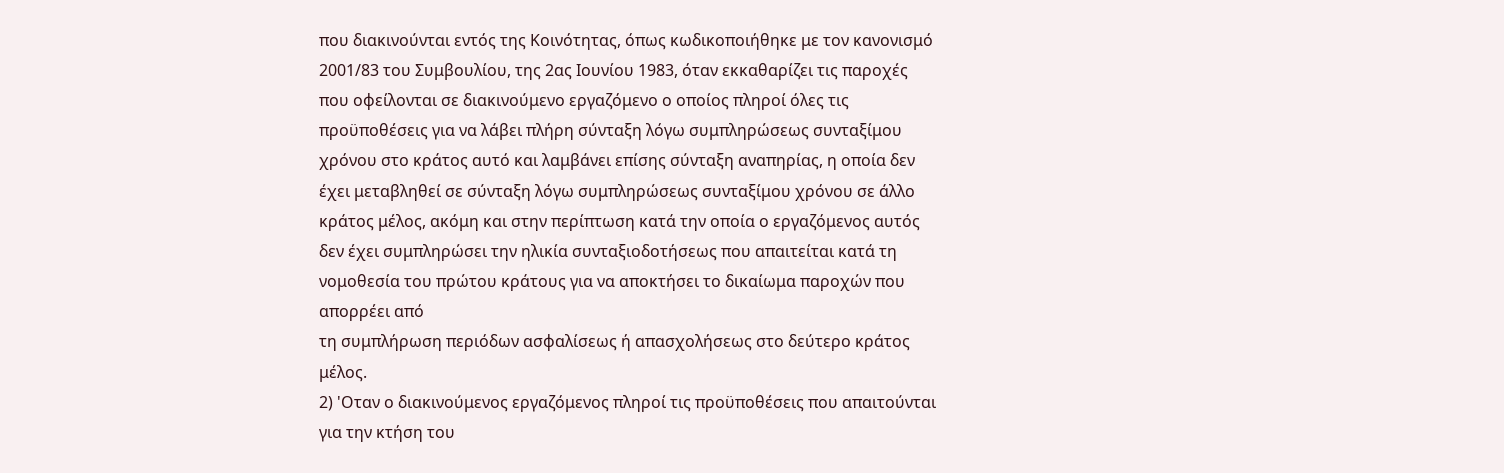που διακινούνται εντός της Κοινότητας, όπως κωδικοποιήθηκε με τον κανονισμό 2001/83 του Συμβουλίου, της 2ας Ιουνίου 1983, όταν εκκαθαρίζει τις παροχές που οφείλονται σε διακινούμενο εργαζόμενο ο οποίος πληροί όλες τις προϋποθέσεις για να λάβει πλήρη σύνταξη λόγω συμπληρώσεως συνταξίμου χρόνου στο κράτος αυτό και λαμβάνει επίσης σύνταξη αναπηρίας, η οποία δεν έχει μεταβληθεί σε σύνταξη λόγω συμπληρώσεως συνταξίμου χρόνου σε άλλο κράτος μέλος, ακόμη και στην περίπτωση κατά την οποία ο εργαζόμενος αυτός δεν έχει συμπληρώσει την ηλικία συνταξιοδοτήσεως που απαιτείται κατά τη νομοθεσία του πρώτου κράτους για να αποκτήσει το δικαίωμα παροχών που απορρέει από
τη συμπλήρωση περιόδων ασφαλίσεως ή απασχολήσεως στο δεύτερο κράτος μέλος.
2) 'Οταν ο διακινούμενος εργαζόμενος πληροί τις προϋποθέσεις που απαιτούνται για την κτήση του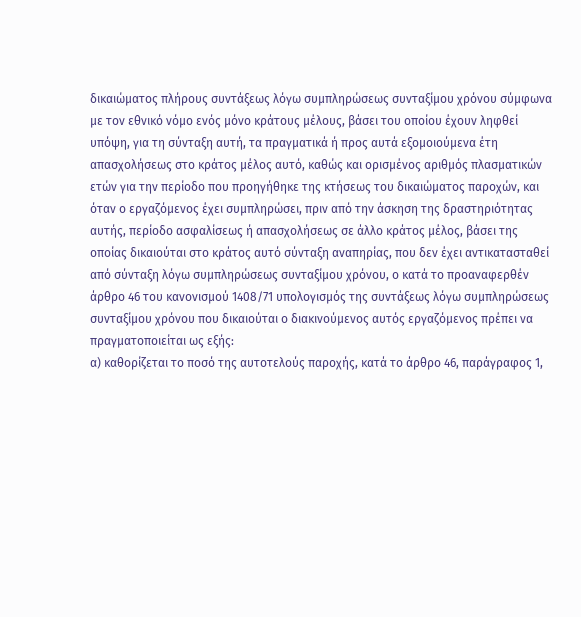δικαιώματος πλήρους συντάξεως λόγω συμπληρώσεως συνταξίμου χρόνου σύμφωνα με τον εθνικό νόμο ενός μόνο κράτους μέλους, βάσει του οποίου έχουν ληφθεί υπόψη, για τη σύνταξη αυτή, τα πραγματικά ή προς αυτά εξομοιούμενα έτη απασχολήσεως στο κράτος μέλος αυτό, καθώς και ορισμένος αριθμός πλασματικών ετών για την περίοδο που προηγήθηκε της κτήσεως του δικαιώματος παροχών, και όταν ο εργαζόμενος έχει συμπληρώσει, πριν από την άσκηση της δραστηριότητας αυτής, περίοδο ασφαλίσεως ή απασχολήσεως σε άλλο κράτος μέλος, βάσει της οποίας δικαιούται στο κράτος αυτό σύνταξη αναπηρίας, που δεν έχει αντικατασταθεί από σύνταξη λόγω συμπληρώσεως συνταξίμου χρόνου, ο κατά το προαναφερθέν άρθρο 46 του κανονισμού 1408/71 υπολογισμός της συντάξεως λόγω συμπληρώσεως συνταξίμου χρόνου που δικαιούται ο διακινούμενος αυτός εργαζόμενος πρέπει να πραγματοποιείται ως εξής:
α) καθορίζεται το ποσό της αυτοτελούς παροχής, κατά το άρθρο 46, παράγραφος 1,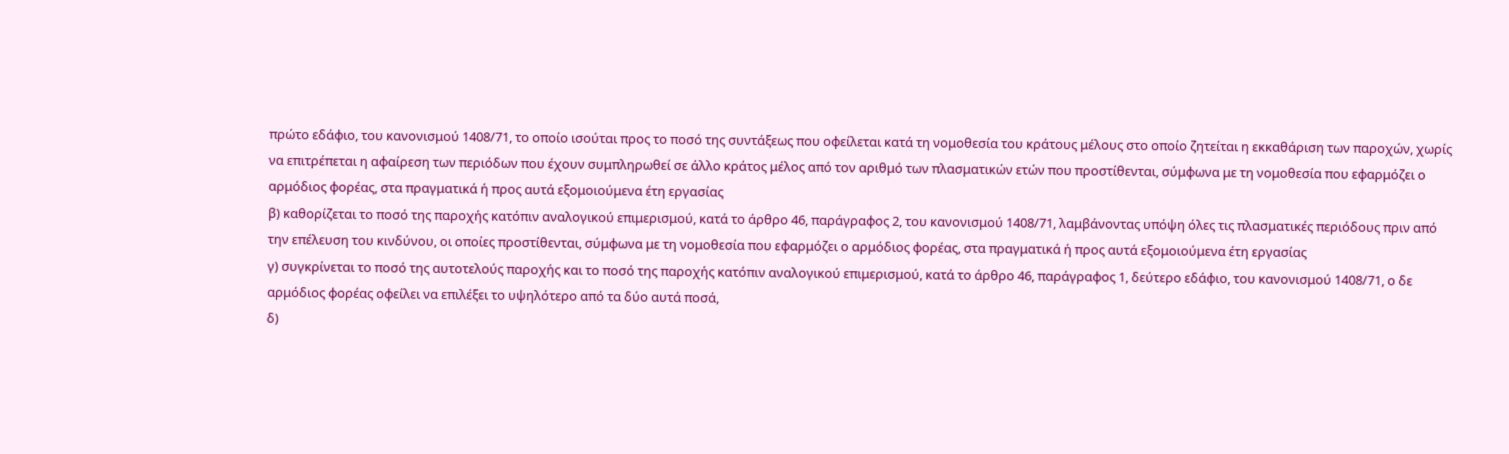πρώτο εδάφιο, του κανονισμού 1408/71, το οποίο ισούται προς το ποσό της συντάξεως που οφείλεται κατά τη νομοθεσία του κράτους μέλους στο οποίο ζητείται η εκκαθάριση των παροχών, χωρίς να επιτρέπεται η αφαίρεση των περιόδων που έχουν συμπληρωθεί σε άλλο κράτος μέλος από τον αριθμό των πλασματικών ετών που προστίθενται, σύμφωνα με τη νομοθεσία που εφαρμόζει ο αρμόδιος φορέας, στα πραγματικά ή προς αυτά εξομοιούμενα έτη εργασίας
β) καθορίζεται το ποσό της παροχής κατόπιν αναλογικού επιμερισμού, κατά το άρθρο 46, παράγραφος 2, του κανονισμού 1408/71, λαμβάνοντας υπόψη όλες τις πλασματικές περιόδους πριν από την επέλευση του κινδύνου, οι οποίες προστίθενται, σύμφωνα με τη νομοθεσία που εφαρμόζει ο αρμόδιος φορέας, στα πραγματικά ή προς αυτά εξομοιούμενα έτη εργασίας
γ) συγκρίνεται το ποσό της αυτοτελούς παροχής και το ποσό της παροχής κατόπιν αναλογικού επιμερισμού, κατά το άρθρο 46, παράγραφος 1, δεύτερο εδάφιο, του κανονισμού 1408/71, ο δε αρμόδιος φορέας οφείλει να επιλέξει το υψηλότερο από τα δύο αυτά ποσά,
δ)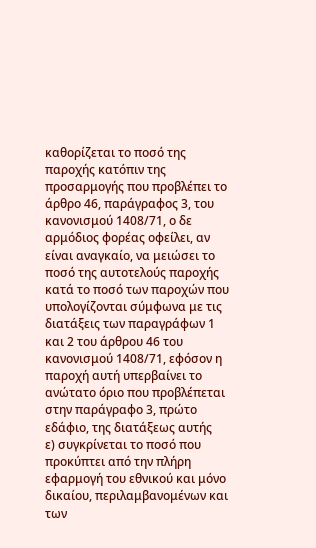καθορίζεται το ποσό της παροχής κατόπιν της προσαρμογής που προβλέπει το άρθρο 46, παράγραφος 3, του κανονισμού 1408/71, ο δε αρμόδιος φορέας οφείλει, αν είναι αναγκαίο, να μειώσει το ποσό της αυτοτελούς παροχής κατά το ποσό των παροχών που υπολογίζονται σύμφωνα με τις διατάξεις των παραγράφων 1 και 2 του άρθρου 46 του κανονισμού 1408/71, εφόσον η παροχή αυτή υπερβαίνει το ανώτατο όριο που προβλέπεται στην παράγραφο 3, πρώτο εδάφιο, της διατάξεως αυτής
ε) συγκρίνεται το ποσό που προκύπτει από την πλήρη εφαρμογή του εθνικού και μόνο δικαίου, περιλαμβανομένων και των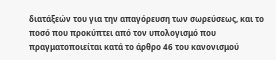διατάξεών του για την απαγόρευση των σωρεύσεως, και το ποσό που προκύπτει από τον υπολογισμό που πραγματοποιείται κατά το άρθρο 46 του κανονισμού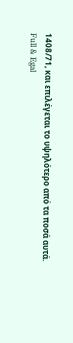1408/71, και επιλέγεται το υψηλότερο από τα ποσά αυτά.
Full & Egal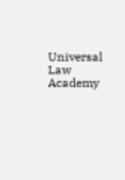Universal Law Academy